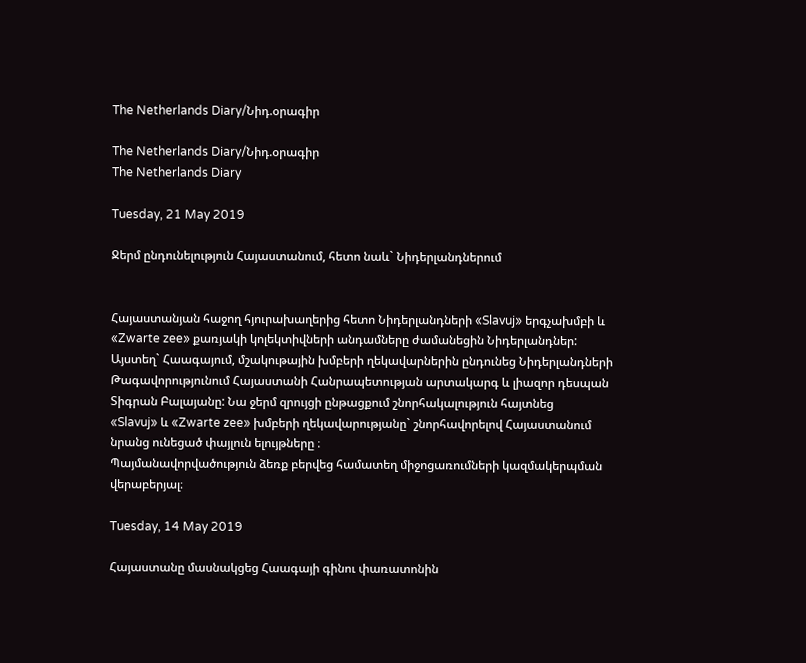The Netherlands Diary/Նիդ.օրագիր

The Netherlands Diary/Նիդ.օրագիր
The Netherlands Diary

Tuesday, 21 May 2019

Ջերմ ընդունելություն Հայաստանում, հետո նաև` Նիդերլանդներում


Հայաստանյան հաջող հյուրախաղերից հետո Նիդերլանդների «Slavuj» երգչախմբի և «Zwarte zee» քառյակի կոլեկտիվների անդամները ժամանեցին Նիդերլանդներ: Այստեղ` Հաագայում, մշակութային խմբերի ղեկավարներին ընդունեց Նիդերլանդների Թագավորությունում Հայաստանի Հանրապետության արտակարգ և լիազոր դեսպան Տիգրան Բալայանը: Նա ջերմ զրույցի ընթացքում շնորհակալություն հայտնեց
«Slavuj» և «Zwarte zee» խմբերի ղեկավարությանը` շնորհավորելով Հայաստանում նրանց ունեցած փայլուն ելույթները ։
Պայմանավորվածություն ձեռք բերվեց համատեղ միջոցառումների կազմակերպման վերաբերյալ։

Tuesday, 14 May 2019

Հայաստանը մասնակցեց Հաագայի գինու փառատոնին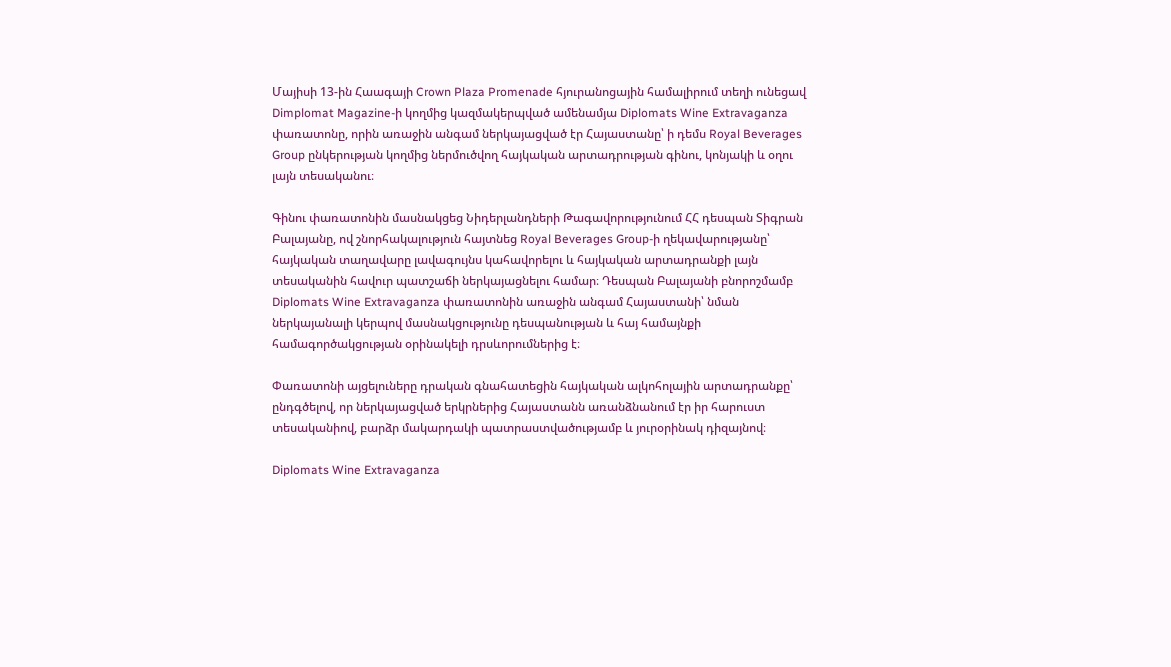Մայիսի 13-ին Հաագայի Crown Plaza Promenade հյուրանոցային համալիրում տեղի ունեցավ Dimplomat Magazine-ի կողմից կազմակերպված ամենամյա Diplomats Wine Extravaganza փառատոնը, որին առաջին անգամ ներկայացված էր Հայաստանը՝ ի դեմս Royal Beverages Group ընկերության կողմից ներմուծվող հայկական արտադրության գինու, կոնյակի և օղու լայն տեսականու։

Գինու փառատոնին մասնակցեց Նիդերլանդների Թագավորությունում ՀՀ դեսպան Տիգրան Բալայանը, ով շնորհակալություն հայտնեց Royal Beverages Group-ի ղեկավարությանը՝ հայկական տաղավարը լավագույնս կահավորելու և հայկական արտադրանքի լայն տեսականին հավուր պատշաճի ներկայացնելու համար։ Դեսպան Բալայանի բնորոշմամբ Diplomats Wine Extravaganza փառատոնին առաջին անգամ Հայաստանի՝ նման ներկայանալի կերպով մասնակցությունը դեսպանության և հայ համայնքի համագործակցության օրինակելի դրսևորումներից է։

Փառատոնի այցելուները դրական գնահատեցին հայկական ալկոհոլային արտադրանքը՝ ընդգծելով, որ ներկայացված երկրներից Հայաստանն առանձնանում էր իր հարուստ տեսականիով, բարձր մակարդակի պատրաստվածությամբ և յուրօրինակ դիզայնով։

Diplomats Wine Extravaganza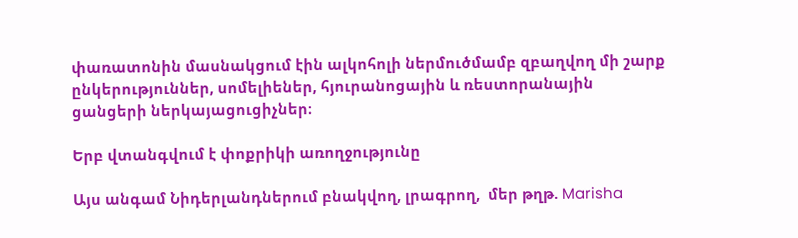փառատոնին մասնակցում էին ալկոհոլի ներմուծմամբ զբաղվող մի շարք ընկերություններ, սոմելիեներ, հյուրանոցային և ռեստորանային ցանցերի ներկայացուցիչներ։

Երբ վտանգվում է փոքրիկի առողջությունը

Այս անգամ Նիդերլանդներում բնակվող, լրագրող,  մեր թղթ. Marisha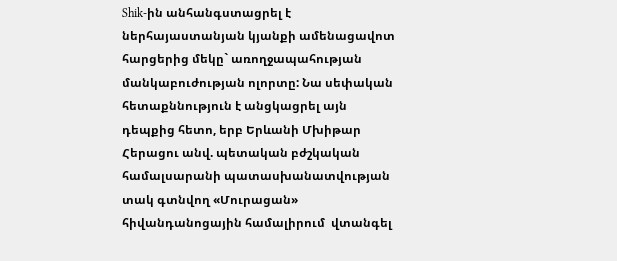Shik-ին անհանգստացրել է ներհայաստանյան կյանքի ամենացավոտ հարցերից մեկը` առողջապահության մանկաբուժության ոլորտը: Նա սեփական հետաքննություն է անցկացրել այն դեպքից հետո, երբ Երևանի Մխիթար Հերացու անվ. պետական բժշկական համալսարանի պատասխանատվության տակ գտնվող «Մուրացան» հիվանդանոցային համալիրում  վտանգել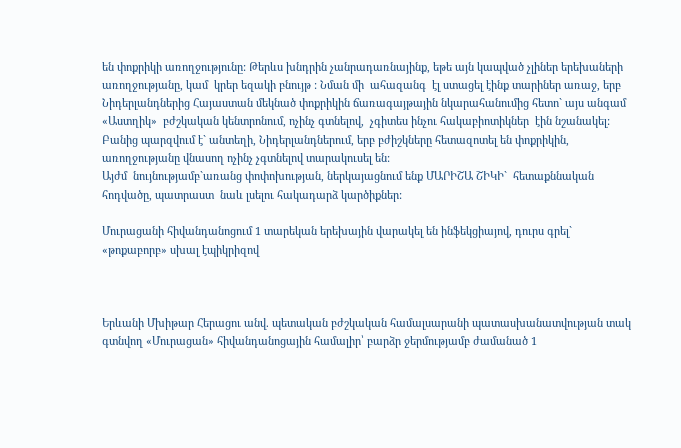են փոքրիկի առողջությունը: Թերևս խնդրին չանրադառնայինք, եթե այն կապված չլիներ երեխաների առողջությանը, կամ  կրեր եզակի բնույթ : Նման մի  ահազանգ  էլ ստացել էինք տարիներ առաջ, երբ Նիդերլանդներից Հայաստան մեկնած փոքրիկին ճառագայթային նկարահանումից հետո` այս անգամ «Աստղիկ»  բժշկական կենտրոնում, ոչինչ գտնելով,  չգիտես ինչու հակաբիոտիկներ  էին նշանակել: Բանից պարզվում է` անտեղի, Նիդերլանդներում, երբ բժիշկները հետազոտել են փոքրիկին, առողջությանը վնասող ոչինչ չգտնելով տարակուսել են:
Այժմ  նույնությամբ`առանց փոփոխության, ներկայացնում ենք ՄԱՐԻՇԱ ՇԻԿԻ`  հետաքննական հոդվածը, պատրաստ  նաև լսելու հակադարձ կարծիքներ:

Մուրացանի հիվանդանոցում 1 տարեկան երեխային վարակել են ինֆեկցիայով, դուրս գրել` «թոքաբորբ» սխալ էպիկրիզով



Երևանի Մխիթար Հերացու անվ. պետական բժշկական համալսարանի պատասխանատվության տակ գտնվող «Մուրացան» հիվանդանոցային համալիր՝ բարձր ջերմությամբ ժամանած 1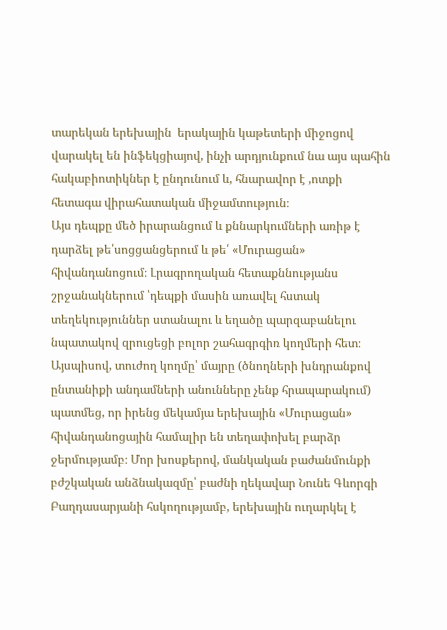տարեկան երեխային  երակային կաթետերի միջոցով վարակել են ինֆեկցիայով, ինչի արդյունքում նա այս պահին հակաբիոտիկներ է ընդունում և, հնարավոր է ,ոտքի հետագա վիրահատական միջամտություն։
Այս դեպքը մեծ իրարանցում և քննարկումների առիթ է դարձել թե՛սոցցանցերում և թե՛ «Մուրացան» հիվանդանոցում։ Լրագրողական հետաքննությանս շրջանակներում ՝դեպքի մասին առավել հստակ տեղեկություններ ստանալու և եղածը պարզաբանելու նպատակով զրուցեցի բոլոր շահագրգիռ կողմերի հետ։
Այսպիսով, տուժող կողմը՝ մայրը (ծնողների խնդրանքով ընտանիքի անդամների անունները չենք հրապարակում) պատմեց, որ իրենց մեկամյա երեխային «Մուրացան» հիվանդանոցային համալիր են տեղափոխել բարձր ջերմությամբ։ Մոր խոսքերով, մանկական բաժանմունքի բժշկական անձնակազմը՝ բաժնի ղեկավար Նունե Գևորգի Բաղդասարյանի հսկողությամբ, երեխային ուղարկել է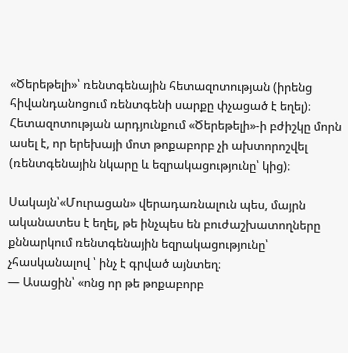«Ծերեթելի»՝ ռենտգենային հետազոտության (իրենց հիվանդանոցում ռենտգենի սարքը փչացած է եղել)։ Հետազոտության արդյունքում «Ծերեթելի»-ի բժիշկը մորն ասել է, որ երեխայի մոտ թոքաբորբ չի ախտորոշվել (ռենտգենային նկարը և եզրակացությունը՝ կից)։

Սակայն՝«Մուրացան» վերադառնալուն պես, մայրն ականատես է եղել, թե ինչպես են բուժաշխատողները քննարկում ռենտգենային եզրակացությունը՝ չհասկանալով ՝ ինչ է գրված այնտեղ։
— Ասացին՝ «ոնց որ թե թոքաբորբ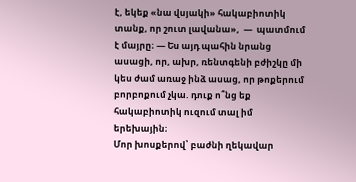է, եկեք «նա վսյակի» հակաբիոտիկ տանք, որ շուտ լավանա»,  —  պատմում է մայրը։ — Ես այդ պահին նրանց ասացի, որ, ախր, ռենտգենի բժիշկը մի կես ժամ առաջ ինձ ասաց, որ թոքերում բորբոքում չկա. դուք ո՞նց եք հակաբիոտիկ ուզում տալ իմ երեխային։
Մոր խոսքերով՝ բաժնի ղեկավար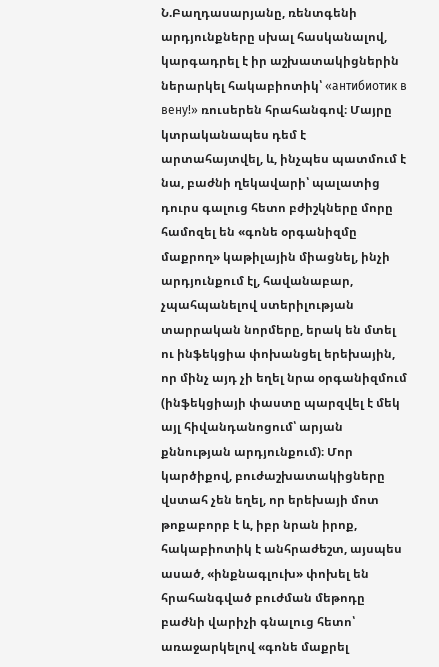Ն.Բաղդասարյանը, ռենտգենի արդյունքները սխալ հասկանալով, կարգադրել է իր աշխատակիցներին ներարկել հակաբիոտիկ՝ «антибиотик в вену!» ռուսերեն հրահանգով։ Մայրը կտրականապես դեմ է արտահայտվել, և, ինչպես պատմում է նա, բաժնի ղեկավարի՝ պալատից դուրս գալուց հետո բժիշկները մորը համոզել են «գոնե օրգանիզմը մաքրող» կաթիլային միացնել, ինչի արդյունքում էլ, հավանաբար, չպահպանելով ստերիլության տարրական նորմերը, երակ են մտել ու ինֆեկցիա փոխանցել երեխային, որ մինչ այդ չի եղել նրա օրգանիզմում (ինֆեկցիայի փաստը պարզվել է մեկ այլ հիվանդանոցում՝ արյան քննության արդյունքում)։ Մոր կարծիքով, բուժաշխատակիցները վստահ չեն եղել, որ երեխայի մոտ թոքաբորբ է և, իբր նրան իրոք, հակաբիոտիկ է անհրաժեշտ, այսպես ասած, «ինքնագլուխ» փոխել են հրահանգված բուժման մեթոդը բաժնի վարիչի գնալուց հետո՝ առաջարկելով «գոնե մաքրել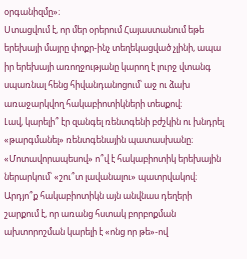օրգանիզմը»։
Ստացվում է, որ մեր օրերում Հայաստանում եթե երեխայի մայրը փոքր-ինչ տեղեկացված չլինի, ապա իր երեխայի առողջությանը կարող է լուրջ վտանգ սպառնալ հենց հիվանդանոցում՝ աջ ու ձախ առաջարկվող հակաբիոտիկների տեսքով։
Լավ, կարելի՞ էր զանգել ռենտգենի բժշկին ու խնդրել «թարգմանել» ռենտգենային պատասխանը։ «Մոտավորապեսով» ո՞վ է հակաբիոտիկ երեխային ներարկում՝ «շու՞տ լավանալու» պատրվակով։
Արդյո՞ք հակաբիոտիկն այն անվնաս դեղերի շարքում է, որ առանց հստակ բորբոքման ախտորոշման կարելի է «ոնց որ թե»-ով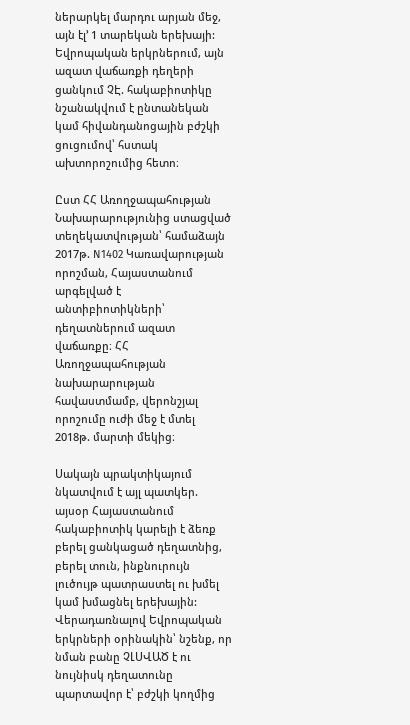ներարկել մարդու արյան մեջ, այն էլ’ 1 տարեկան երեխայի: Եվրոպական երկրներում, այն ազատ վաճառքի դեղերի ցանկում ՉԷ. հակաբիոտիկը նշանակվում է ընտանեկան կամ հիվանդանոցային բժշկի ցուցումով՝ հստակ ախտորոշումից հետո։

Ըստ ՀՀ Առողջապահության Նախարարությունից ստացված տեղեկատվության՝ համաձայն 2017թ. N1402 Կառավարության որոշման, Հայաստանում արգելված է անտիբիոտիկների՝ դեղատներում ազատ վաճառքը։ ՀՀ Առողջապահության նախարարության հավաստմամբ, վերոնշյալ որոշումը ուժի մեջ է մտել 2018թ. մարտի մեկից։

Սակայն պրակտիկայում նկատվում է այլ պատկեր. այսօր Հայաստանում հակաբիոտիկ կարելի է ձեռք բերել ցանկացած դեղատնից, բերել տուն, ինքնուրույն լուծույթ պատրաստել ու խմել կամ խմացնել երեխային: Վերադառնալով Եվրոպական երկրների օրինակին՝ նշենք, որ նման բանը ՉԼՍՎԱԾ է ու նույնիսկ դեղատունը պարտավոր է՝ բժշկի կողմից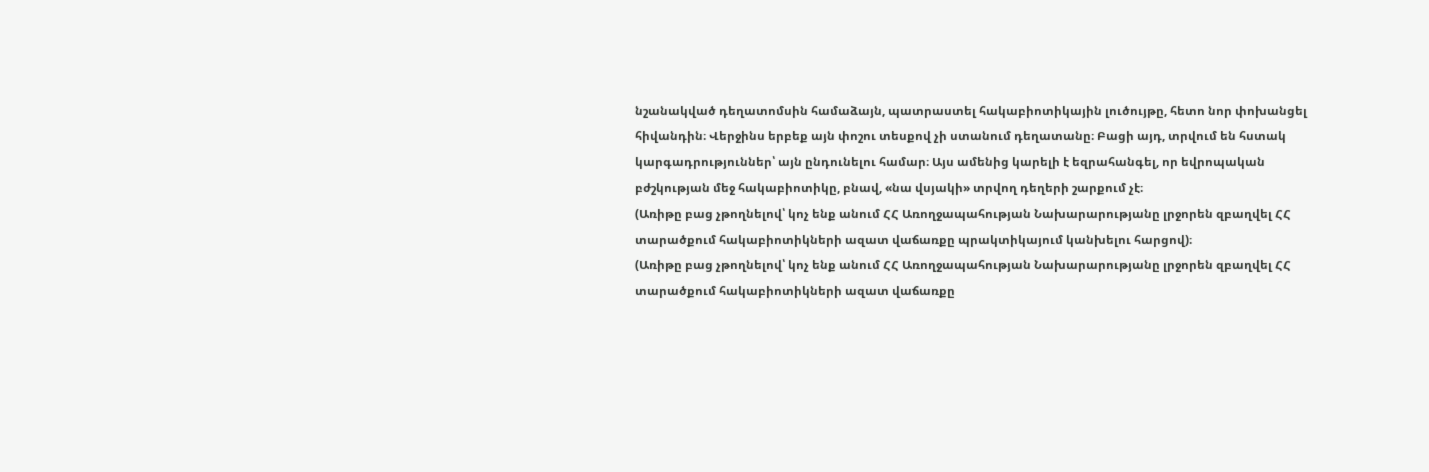նշանակված դեղատոմսին համաձայն, պատրաստել հակաբիոտիկային լուծույթը, հետո նոր փոխանցել հիվանդին։ Վերջինս երբեք այն փոշու տեսքով չի ստանում դեղատանը։ Բացի այդ, տրվում են հստակ կարգադրություններ՝ այն ընդունելու համար։ Այս ամենից կարելի է եզրահանգել, որ եվրոպական բժշկության մեջ հակաբիոտիկը, բնավ, «նա վսյակի» տրվող դեղերի շարքում չէ։
(Առիթը բաց չթողնելով՝ կոչ ենք անում ՀՀ Առողջապահության Նախարարությանը լրջորեն զբաղվել ՀՀ տարածքում հակաբիոտիկների ազատ վաճառքը պրակտիկայում կանխելու հարցով)։
(Առիթը բաց չթողնելով՝ կոչ ենք անում ՀՀ Առողջապահության Նախարարությանը լրջորեն զբաղվել ՀՀ տարածքում հակաբիոտիկների ազատ վաճառքը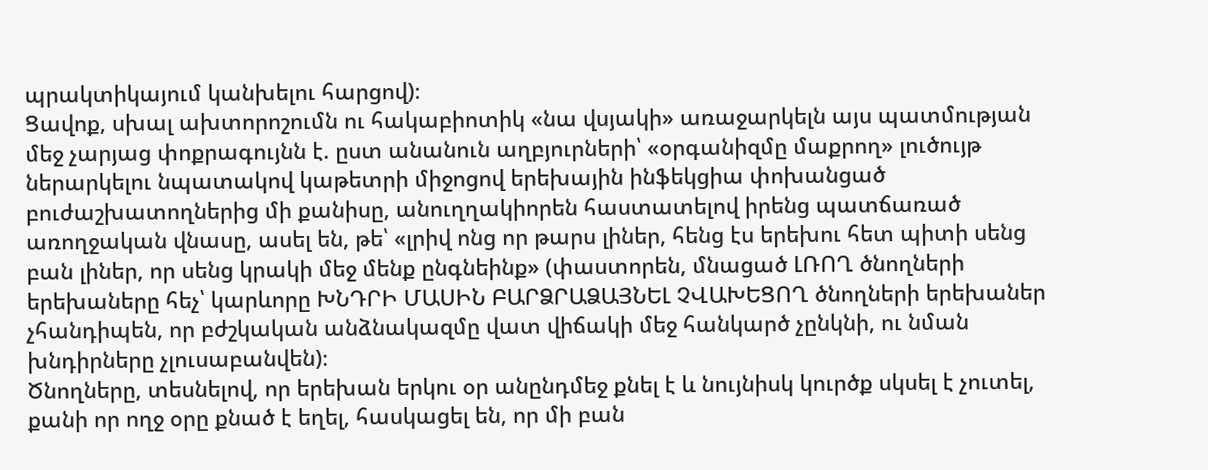պրակտիկայում կանխելու հարցով)։
Ցավոք, սխալ ախտորոշումն ու հակաբիոտիկ «նա վսյակի» առաջարկելն այս պատմության մեջ չարյաց փոքրագույնն է. ըստ անանուն աղբյուրների՝ «օրգանիզմը մաքրող» լուծույթ ներարկելու նպատակով կաթետրի միջոցով երեխային ինֆեկցիա փոխանցած բուժաշխատողներից մի քանիսը, անուղղակիորեն հաստատելով իրենց պատճառած առողջական վնասը, ասել են, թե՝ «լրիվ ոնց որ թարս լիներ, հենց էս երեխու հետ պիտի սենց բան լիներ, որ սենց կրակի մեջ մենք ընգնեինք» (փաստորեն, մնացած ԼՌՈՂ ծնողների երեխաները հեչ՝ կարևորը ԽՆԴՐԻ ՄԱՍԻՆ ԲԱՐՁՐԱՁԱՅՆԵԼ ՉՎԱԽԵՑՈՂ ծնողների երեխաներ չհանդիպեն, որ բժշկական անձնակազմը վատ վիճակի մեջ հանկարծ չընկնի, ու նման խնդիրները չլուսաբանվեն)։
Ծնողները, տեսնելով, որ երեխան երկու օր անընդմեջ քնել է և նույնիսկ կուրծք սկսել է չուտել, քանի որ ողջ օրը քնած է եղել, հասկացել են, որ մի բան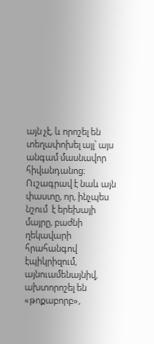այն չէ, և որոշել են տեղափոխել այլ՝ այս անգամ մասնավոր հիվանդանոց։ Ուշագրավ է նաև այն փաստը, որ, ինչպես նշում  է երեխայի մայրը, բաժնի ղեկավարի հրահանգով էպիկրիզում, այնուամենայնիվ, ախտորոշել են «թոքաբորբ»,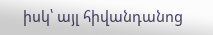իսկ՝ այլ հիվանդանոց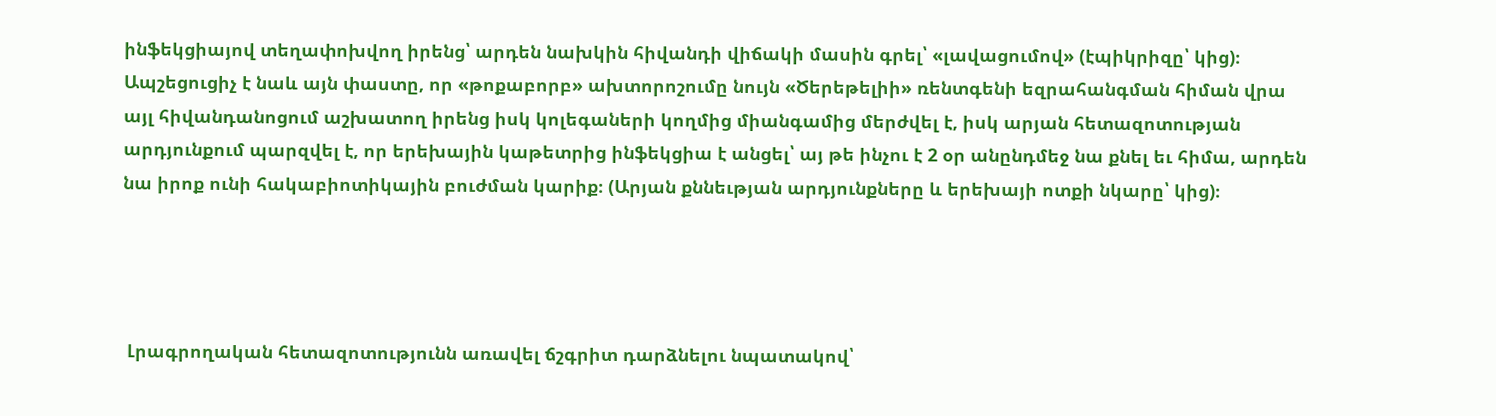ինֆեկցիայով տեղափոխվող իրենց՝ արդեն նախկին հիվանդի վիճակի մասին գրել՝ «լավացումով» (էպիկրիզը՝ կից)։
Ապշեցուցիչ է նաև այն փաստը, որ «թոքաբորբ» ախտորոշումը նույն «Ծերեթելիի» ռենտգենի եզրահանգման հիման վրա այլ հիվանդանոցում աշխատող իրենց իսկ կոլեգաների կողմից միանգամից մերժվել է, իսկ արյան հետազոտության արդյունքում պարզվել է, որ երեխային կաթետրից ինֆեկցիա է անցել՝ այ թե ինչու է 2 օր անընդմեջ նա քնել եւ հիմա, արդեն նա իրոք ունի հակաբիոտիկային բուժման կարիք։ (Արյան քննեւթյան արդյունքները և երեխայի ոտքի նկարը՝ կից)։




 Լրագրողական հետազոտությունն առավել ճշգրիտ դարձնելու նպատակով՝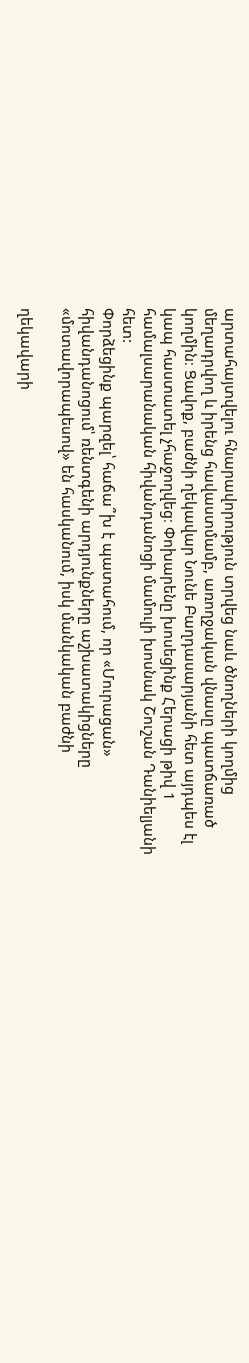արտահայտվելու հնարավորություն տրվեց նաև ծնողների կողմից մեղադրվող և իրենց հավաստմամբ, առողջական վնասը պատճառած կողմին։ Ցավոք, բաժնի ղեկավար Նունե Բաղդասարյանի հետ այդպես էլ կապ հաստատել չհաջողվեց։ Փոխարենը խոսեցինք Հերացի թիվ 1 համալսարանական հիվանդանոցի մամուլի խոսնակ Շուշան Դանիելյանի հետ:
Փորձեցինք պարզել՝ հաճա՞խ է պատահում, որ «Մուրացան» հիվանդանոցում՝ ռենտգենի արդյունքները աշխատակիցները «մոտավորապեսով» են հասկանում, իսկ մանկական բաժնի

ղեկավարի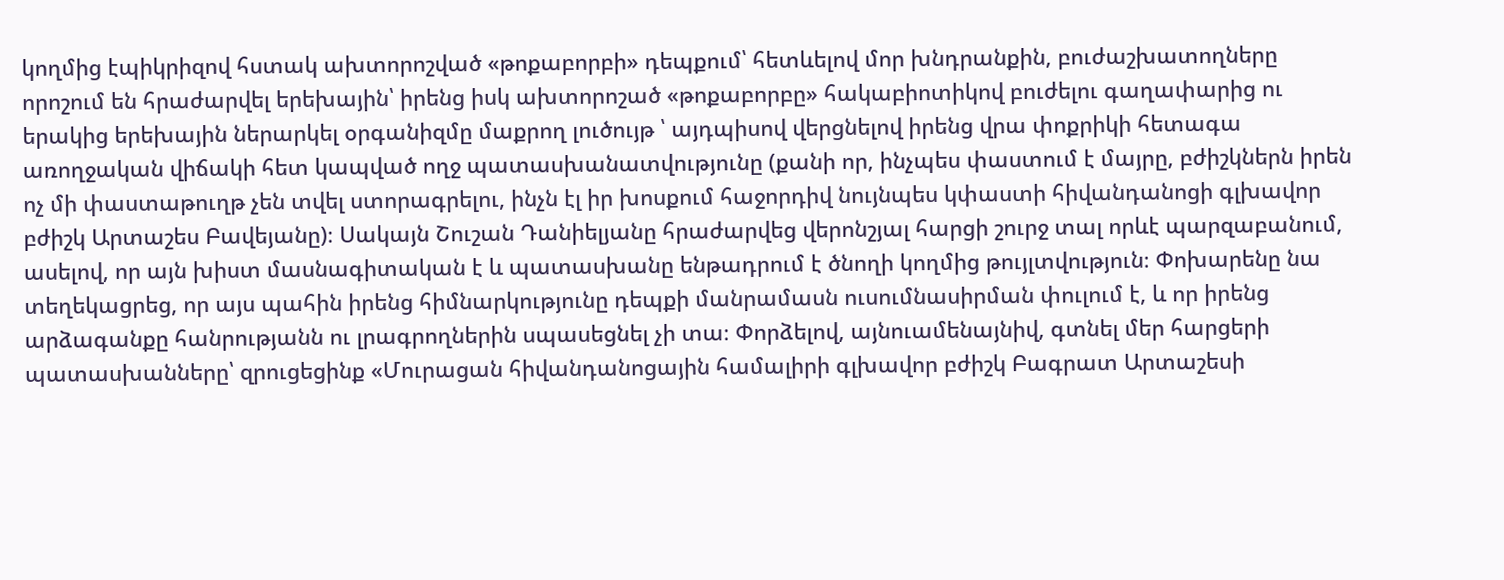կողմից էպիկրիզով հստակ ախտորոշված «թոքաբորբի» դեպքում՝ հետևելով մոր խնդրանքին, բուժաշխատողները որոշում են հրաժարվել երեխային՝ իրենց իսկ ախտորոշած «թոքաբորբը» հակաբիոտիկով բուժելու գաղափարից ու երակից երեխային ներարկել օրգանիզմը մաքրող լուծույթ ՝ այդպիսով վերցնելով իրենց վրա փոքրիկի հետագա առողջական վիճակի հետ կապված ողջ պատասխանատվությունը (քանի որ, ինչպես փաստում է մայրը, բժիշկներն իրեն ոչ մի փաստաթուղթ չեն տվել ստորագրելու, ինչն էլ իր խոսքում հաջորդիվ նույնպես կփաստի հիվանդանոցի գլխավոր բժիշկ Արտաշես Բավեյանը)։ Սակայն Շուշան Դանիելյանը հրաժարվեց վերոնշյալ հարցի շուրջ տալ որևէ պարզաբանում, ասելով, որ այն խիստ մասնագիտական է և պատասխանը ենթադրում է ծնողի կողմից թույլտվություն։ Փոխարենը նա տեղեկացրեց, որ այս պահին իրենց հիմնարկությունը դեպքի մանրամասն ուսումնասիրման փուլում է, և որ իրենց արձագանքը հանրությանն ու լրագրողներին սպասեցնել չի տա։ Փորձելով, այնուամենայնիվ, գտնել մեր հարցերի պատասխանները՝ զրուցեցինք «Մուրացան հիվանդանոցային համալիրի գլխավոր բժիշկ Բագրատ Արտաշեսի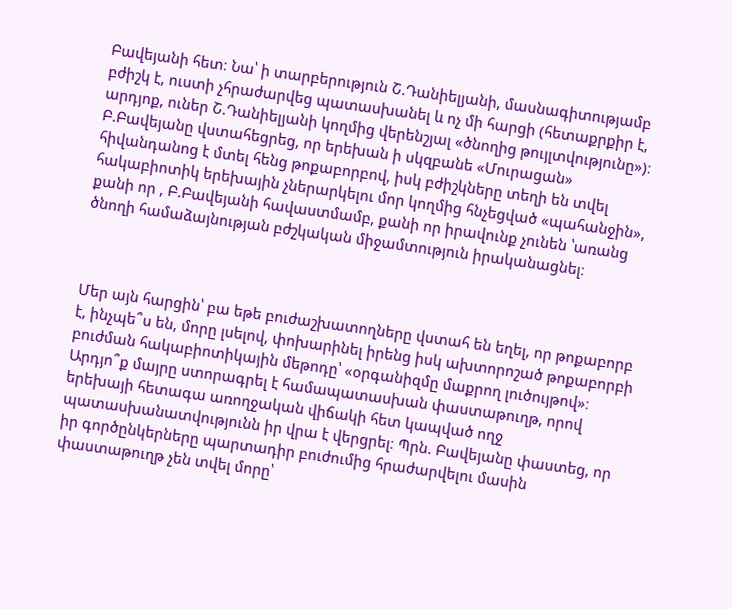Բավեյանի հետ։ Նա՝ ի տարբերություն Շ.Դանիելյանի, մասնագիտությամբ բժիշկ է, ուստի չհրաժարվեց պատասխանել և ոչ մի հարցի (հետաքրքիր է, արդյոք, ուներ Շ.Դանիելյանի կողմից վերենշյալ «ծնողից թույլտվությունը»)։ Բ.Բավեյանը վստահեցրեց, որ երեխան ի սկզբանե «Մուրացան» հիվանդանոց է մտել հենց թոքաբորբով, իսկ բժիշկները տեղի են տվել հակաբիոտիկ երեխային չներարկելու մոր կողմից հնչեցված «պահանջին», քանի որ , Բ.Բավեյանի հավաստմամբ, քանի որ իրավունք չունեն ՝առանց ծնողի համաձայնության բժշկական միջամտություն իրականացնել։



Մեր այն հարցին՝ բա եթե բուժաշխատողները վստահ են եղել, որ թոքաբորբ է, ինչպե՞ս են, մորը լսելով, փոխարինել իրենց իսկ ախտորոշած թոքաբորբի բուժման հակաբիոտիկային մեթոդը՝ «օրգանիզմը մաքրող լուծույթով»։ Արդյո՞ք մայրը ստորագրել է համապատասխան փաստաթուղթ, որով երեխայի հետագա առողջական վիճակի հետ կապված ողջ պատասխանատվությունն իր վրա է վերցրել։ Պրն. Բավեյանը փաստեց, որ իր գործընկերները պարտադիր բուժումից հրաժարվելու մասին փաստաթուղթ չեն տվել մորը՝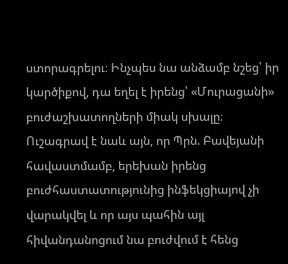ստորագրելու։ Ինչպես նա անձամբ նշեց՝ իր կարծիքով, դա եղել է իրենց՝ «Մուրացանի» բուժաշխատողների միակ սխալը։
Ուշագրավ է նաև այն, որ Պրն. Բավեյանի հավաստմամբ, երեխան իրենց բուժհաստատությունից ինֆեկցիայով չի վարակվել և որ այս պահին այլ հիվանդանոցում նա բուժվում է հենց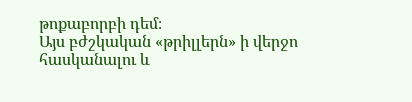թոքաբորբի դեմ։
Այս բժշկական «թրիլլերն» ի վերջո հասկանալու և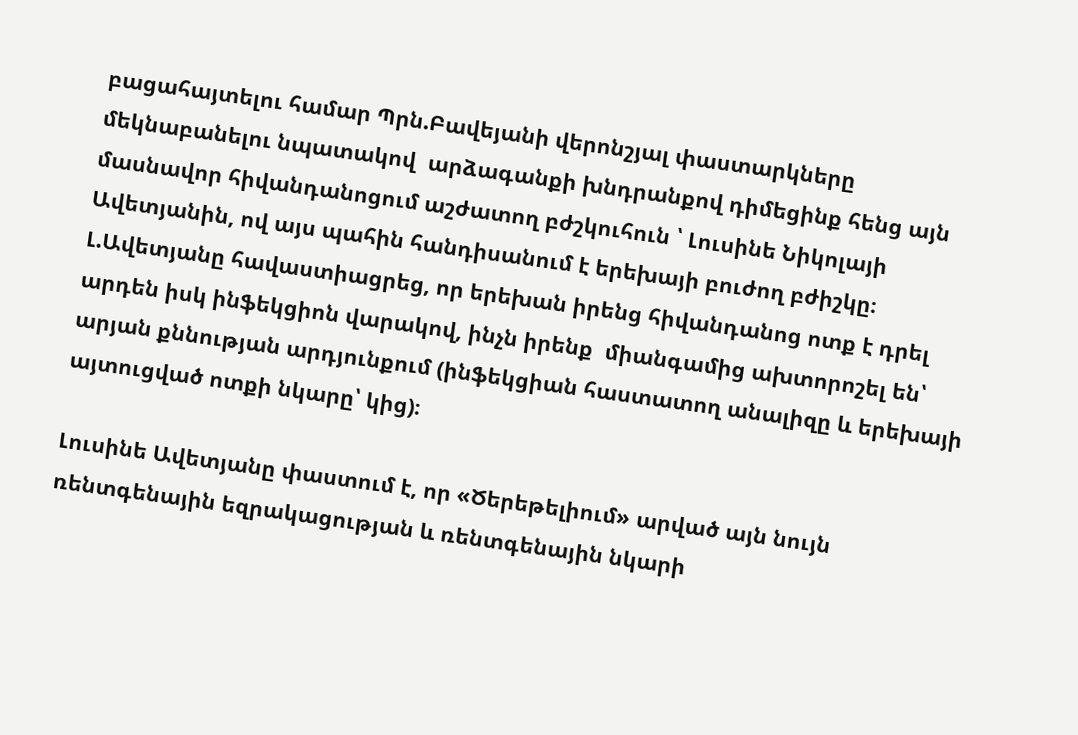բացահայտելու համար Պրն.Բավեյանի վերոնշյալ փաստարկները մեկնաբանելու նպատակով  արձագանքի խնդրանքով դիմեցինք հենց այն մասնավոր հիվանդանոցում աշժատող բժշկուհուն ՝ Լուսինե Նիկոլայի Ավետյանին, ով այս պահին հանդիսանում է երեխայի բուժող բժիշկը։ Լ.Ավետյանը հավաստիացրեց, որ երեխան իրենց հիվանդանոց ոտք է դրել արդեն իսկ ինֆեկցիոն վարակով, ինչն իրենք  միանգամից ախտորոշել են՝ արյան քննության արդյունքում (ինֆեկցիան հաստատող անալիզը և երեխայի այտուցված ոտքի նկարը՝ կից)։

Լուսինե Ավետյանը փաստում է, որ «Ծերեթելիում» արված այն նույն ռենտգենային եզրակացության և ռենտգենային նկարի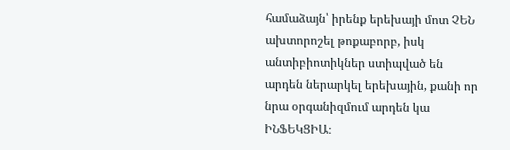համաձայն՝ իրենք երեխայի մոտ ՉԵՆ ախտորոշել թոքաբորբ, իսկ անտիբիոտիկներ ստիպված են արդեն ներարկել երեխային, քանի որ նրա օրգանիզմում արդեն կա ԻՆՖԵԿՑԻԱ։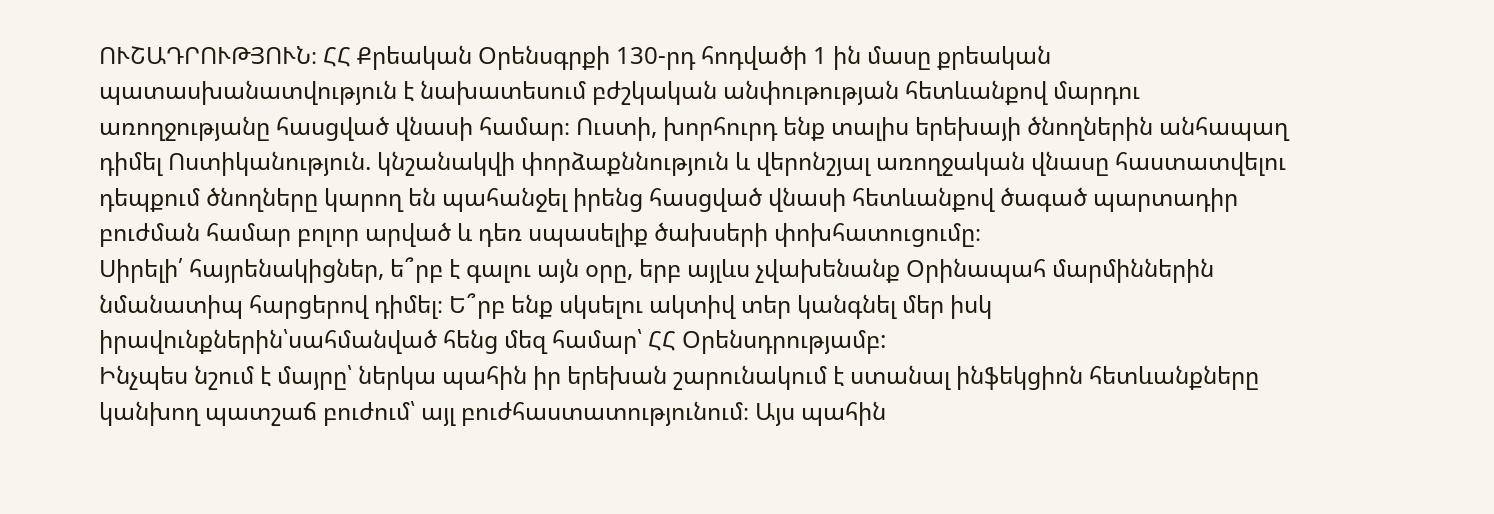ՈՒՇԱԴՐՈՒԹՅՈՒՆ։ ՀՀ Քրեական Օրենսգրքի 130-րդ հոդվածի 1 ին մասը քրեական պատասխանատվություն է նախատեսում բժշկական անփութության հետևանքով մարդու առողջությանը հասցված վնասի համար։ Ուստի, խորհուրդ ենք տալիս երեխայի ծնողներին անհապաղ դիմել Ոստիկանություն. կնշանակվի փորձաքննություն և վերոնշյալ առողջական վնասը հաստատվելու դեպքում ծնողները կարող են պահանջել իրենց հասցված վնասի հետևանքով ծագած պարտադիր բուժման համար բոլոր արված և դեռ սպասելիք ծախսերի փոխհատուցումը։
Սիրելի՛ հայրենակիցներ, ե՞րբ է գալու այն օրը, երբ այլևս չվախենանք Օրինապահ մարմիններին նմանատիպ հարցերով դիմել։ Ե՞րբ ենք սկսելու ակտիվ տեր կանգնել մեր իսկ իրավունքներին՝սահմանված հենց մեզ համար՝ ՀՀ Օրենսդրությամբ:
Ինչպես նշում է մայրը՝ ներկա պահին իր երեխան շարունակում է ստանալ ինֆեկցիոն հետևանքները կանխող պատշաճ բուժում՝ այլ բուժհաստատությունում։ Այս պահին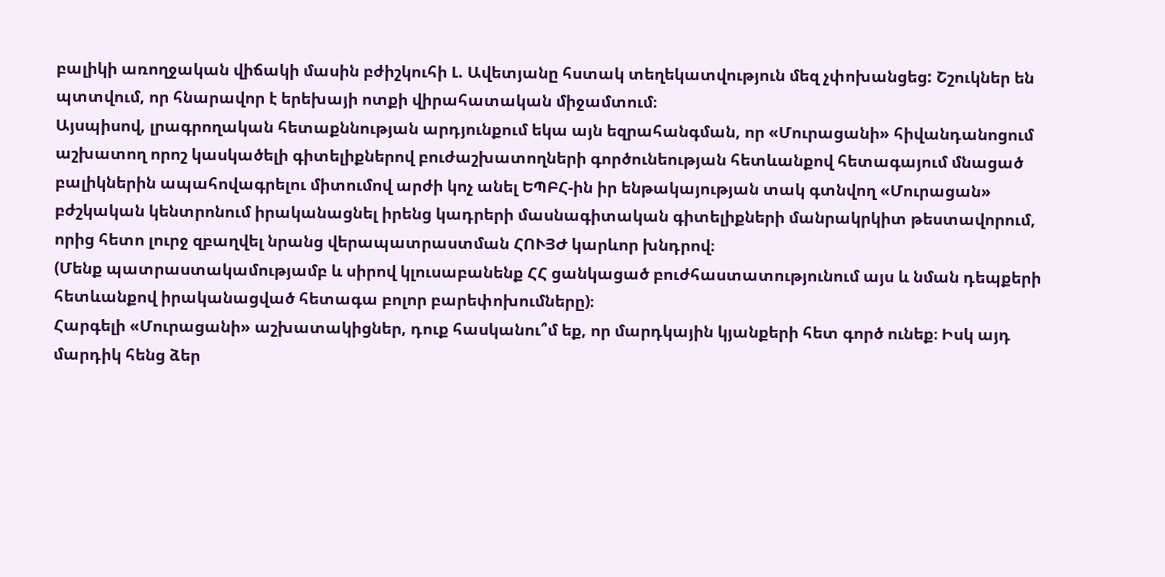բալիկի առողջական վիճակի մասին բժիշկուհի Լ. Ավետյանը հստակ տեղեկատվություն մեզ չփոխանցեց: Շշուկներ են պտտվում, որ հնարավոր է երեխայի ոտքի վիրահատական միջամտում։
Այսպիսով, լրագրողական հետաքննության արդյունքում եկա այն եզրահանգման, որ «Մուրացանի» հիվանդանոցում աշխատող որոշ կասկածելի գիտելիքներով բուժաշխատողների գործունեության հետևանքով հետագայում մնացած բալիկներին ապահովագրելու միտումով արժի կոչ անել ԵՊԲՀ-ին իր ենթակայության տակ գտնվող «Մուրացան» բժշկական կենտրոնում իրականացնել իրենց կադրերի մասնագիտական գիտելիքների մանրակրկիտ թեստավորում, որից հետո լուրջ զբաղվել նրանց վերապատրաստման ՀՈՒՅԺ կարևոր խնդրով։
(Մենք պատրաստակամությամբ և սիրով կլուսաբանենք ՀՀ ցանկացած բուժհաստատությունում այս և նման դեպքերի հետևանքով իրականացված հետագա բոլոր բարեփոխումները)։
Հարգելի «Մուրացանի» աշխատակիցներ, դուք հասկանու՞մ եք, որ մարդկային կյանքերի հետ գործ ունեք։ Իսկ այդ մարդիկ հենց ձեր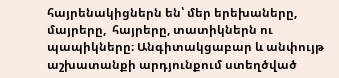հայրենակիցներն են՝ մեր երեխաները, մայրերը,  հայրերը, տատիկներն ու պապիկները։ Անգիտակցաբար և անփույթ աշխատանքի արդյունքում ստեղծված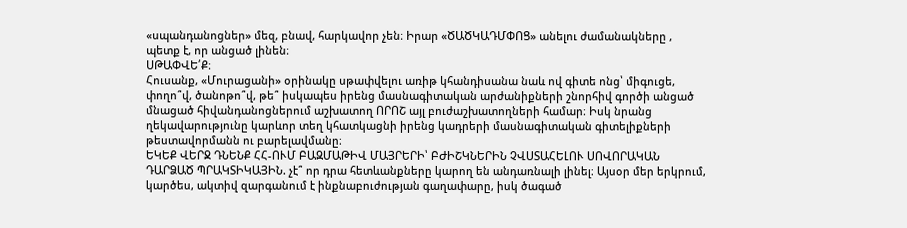«սպանդանոցներ» մեզ, բնավ, հարկավոր չեն։ Իրար «ԾԱԾԿԱԴՄՓՈՑ» անելու ժամանակները , պետք է, որ անցած լինեն։
ՍԹԱՓՎԵ՛Ք։
Հուսանք, «Մուրացանի» օրինակը սթափվելու առիթ կհանդիսանա նաև ով գիտե ոնց՝ միգուցե, փողո՞վ, ծանոթո՞վ, թե՞ իսկապես իրենց մասնագիտական արժանիքների շնորհիվ գործի անցած մնացած հիվանդանոցներում աշխատող ՈՐՈՇ այլ բուժաշխատողների համար։ Իսկ նրանց ղեկավարությունը կարևոր տեղ կհատկացնի իրենց կադրերի մասնագիտական գիտելիքների թեստավորմանն ու բարելավմանը։
ԵԿԵՔ ՎԵՐՋ ԴՆԵՆՔ ՀՀ-ՈՒՄ ԲԱԶՄԱԹԻՎ ՄԱՅՐԵՐԻ՝ ԲԺԻՇԿՆԵՐԻՆ ՉՎՍՏԱՀԵԼՈՒ ՍՈՎՈՐԱԿԱՆ ԴԱՐՁԱԾ ՊՐԱԿՏԻԿԱՅԻՆ. չէ՞ որ դրա հետևանքները կարող են անդառնալի լինել։ Այսօր մեր երկրում, կարծես, ակտիվ զարգանում է ինքնաբուժության գաղափարը, իսկ ծագած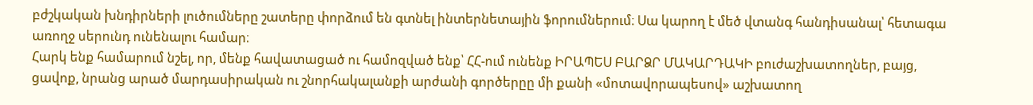բժշկական խնդիրների լուծումները շատերը փորձում են գտնել ինտերնետային ֆորումներում։ Սա կարող է մեծ վտանգ հանդիսանալ՝ հետագա առողջ սերունդ ունենալու համար։
Հարկ ենք համարում նշել, որ, մենք հավատացած ու համոզված ենք՝ ՀՀ-ում ունենք ԻՐԱՊԵՍ ԲԱՐՁՐ ՄԱԿԱՐԴԱԿԻ բուժաշխատողներ, բայց, ցավոք, նրանց արած մարդասիրական ու շնորհակալանքի արժանի գործերըը մի քանի «մոտավորապեսով» աշխատող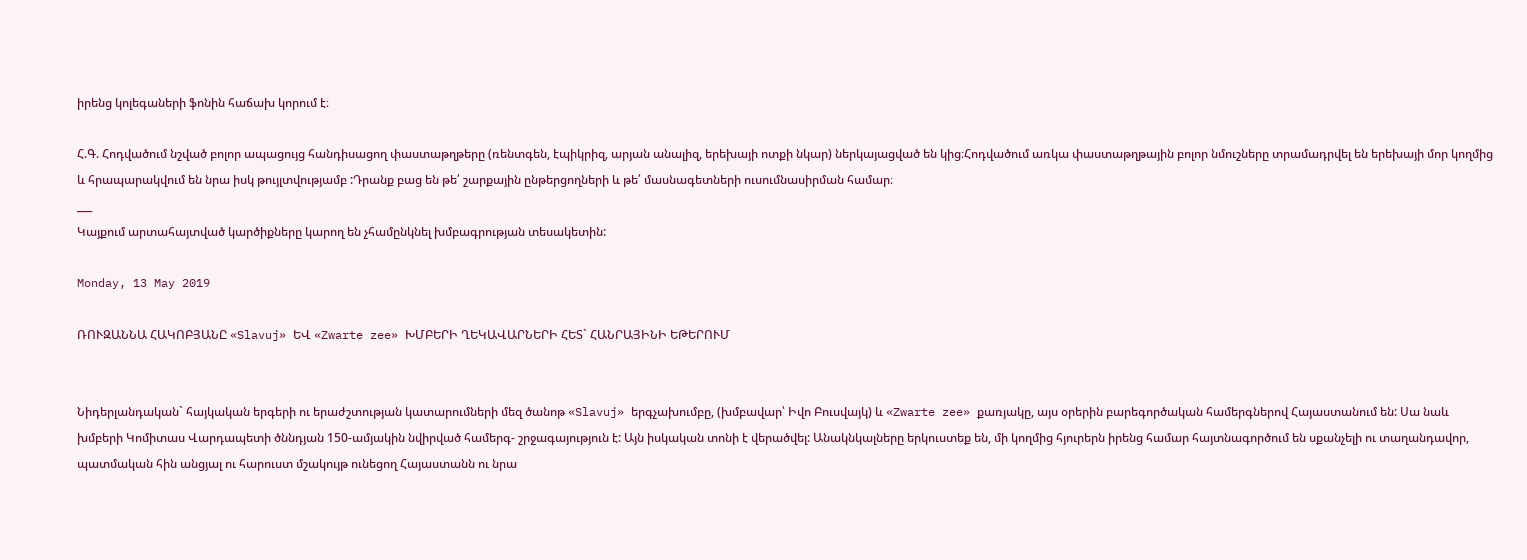իրենց կոլեգաների ֆոնին հաճախ կորում է։

Հ.Գ. Հոդվածում նշված բոլոր ապացույց հանդիսացող փաստաթղթերը (ռենտգեն, էպիկրիզ, արյան անալիզ, երեխայի ոտքի նկար) ներկայացված են կից։Հոդվածում առկա փաստաթղթային բոլոր նմուշները տրամադրվել են երեխայի մոր կողմից և հրապարակվում են նրա իսկ թույլտվությամբ :Դրանք բաց են թե՛ շարքային ընթերցողների և թե՛ մասնագետների ուսումնասիրման համար։
___
Կայքում արտահայտված կարծիքները կարող են չհամընկնել խմբագրության տեսակետին:

Monday, 13 May 2019

ՌՈՒԶԱՆՆԱ ՀԱԿՈԲՅԱՆԸ «Slavuj» ԵՎ «Zwarte zee» ԽՄԲԵՐԻ ՂԵԿԱՎԱՐՆԵՐԻ ՀԵՏ` ՀԱՆՐԱՅԻՆԻ ԵԹԵՐՈՒՄ


Նիդերլանդական` հայկական երգերի ու երաժշտության կատարումների մեզ ծանոթ «Slavuj» երգչախումբը, (խմբավար՝ Իվո Բուսվայկ) և «Zwarte zee» քառյակը, այս օրերին բարեգործական համերգներով Հայաստանում են: Սա նաև խմբերի Կոմիտաս Վարդապետի ծննդյան 150-ամյակին նվիրված համերգ- շրջագայություն է: Այն իսկական տոնի է վերածվել: Անակնկալները երկուստեք են, մի կողմից հյուրերն իրենց համար հայտնագործում են սքանչելի ու տաղանդավոր, պատմական հին անցյալ ու հարուստ մշակույթ ունեցող Հայաստանն ու նրա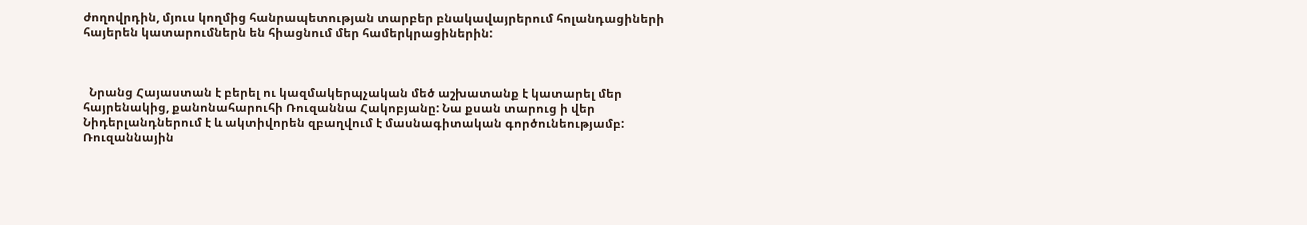ժողովրդին, մյուս կողմից հանրապետության տարբեր բնակավայրերում հոլանդացիների հայերեն կատարումներն են հիացնում մեր համերկրացիներին:



  Նրանց Հայաստան է բերել ու կազմակերպչական մեծ աշխատանք է կատարել մեր հայրենակից, քանոնահարուհի Ռուզաննա Հակոբյանը: Նա քսան տարուց ի վեր Նիդերլանդներում է և ակտիվորեն զբաղվում է մասնագիտական գործունեությամբ: Ռուզաննային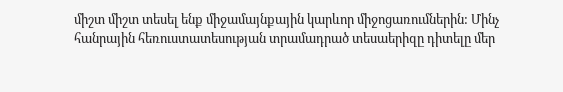միշտ միշտ տեսել ենք միջամայնքային կարևոր միջոցառումներին: Մինչ հանրային հեռուստատեսության տրամադրած տեսաերիզը դիտելը մեր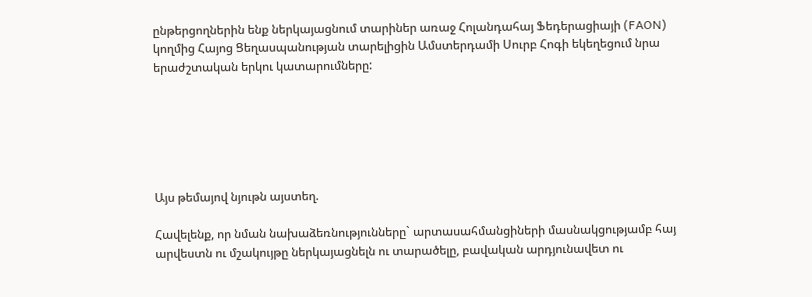ընթերցողներին ենք ներկայացնում տարիներ առաջ Հոլանդահայ Ֆեդերացիայի (FAON) կողմից Հայոց Ցեղասպանության տարելիցին Ամստերդամի Սուրբ Հոգի եկեղեցում նրա երաժշտական երկու կատարումները:






Այս թեմայով նյութն այստեղ.

Հավելենք, որ նման նախաձեռնությունները` արտասահմանցիների մասնակցությամբ հայ արվեստն ու մշակույթը ներկայացնելն ու տարածելը, բավական արդյունավետ ու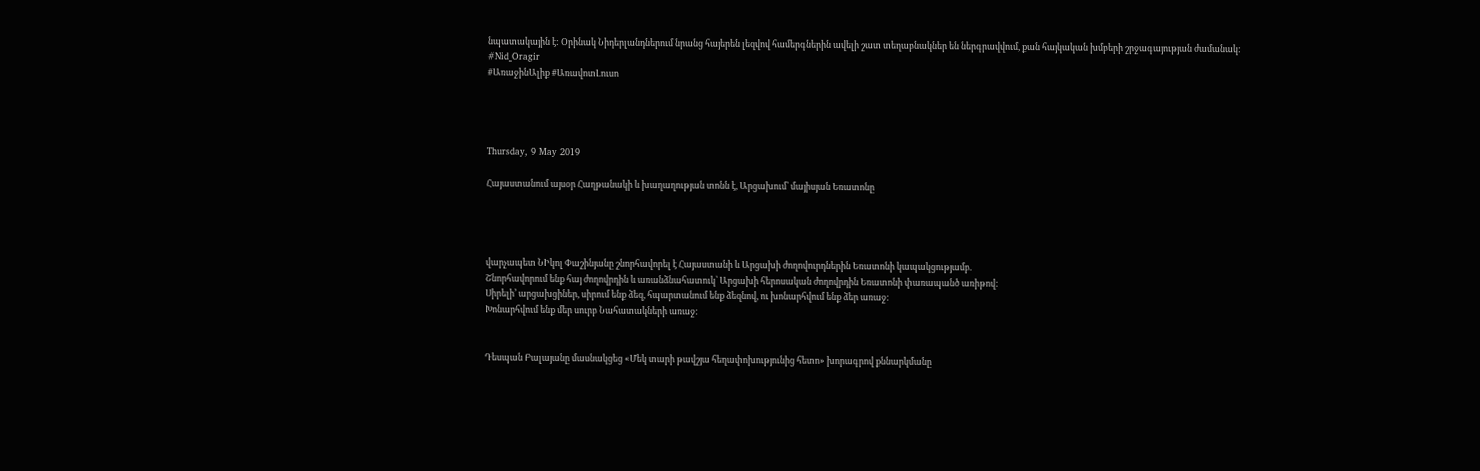նպատակային է: Օրինակ Նիդերլանդներում նրանց հայերեն լեզվով համերգներին ավելի շատ տեղաբնակներ են ներգրավվում, քան հայկական խմբերի շրջագայության ժամանակ:
#Nid_Oragir
#ԱռաջինԱլիք #ԱռավոտԼուսո




Thursday, 9 May 2019

Հայաստանում այսօր Հաղթանակի և խաղաղության տոնն է, Արցախում՝ մայիսյան Եռատոնը




վարչապետ ՆԻկոլ Փաշինյանը շնորհավորել է Հայաստանի և Արցախի ժողովուրդներին Եռատոնի կապակցությամբ.
Շնորհավորում ենք հայ ժողովրդին և առանձնահատուկ՝ Արցախի հերոսական ժողովրդին Եռատոնի փառապանծ առիթով:
Սիրելի՚ արցախցիներ, սիրում ենք ձեզ, հպարտանում ենք ձեզնով, ու խոնարհվում ենք ձեր առաջ:
Խոնարհվում ենք մեր սուրբ Նահատակների առաջ:


Դեսպան Բալայանը մասնակցեց «Մեկ տարի թավշյա հեղափոխությունից հետո» խորագրով քննարկմանը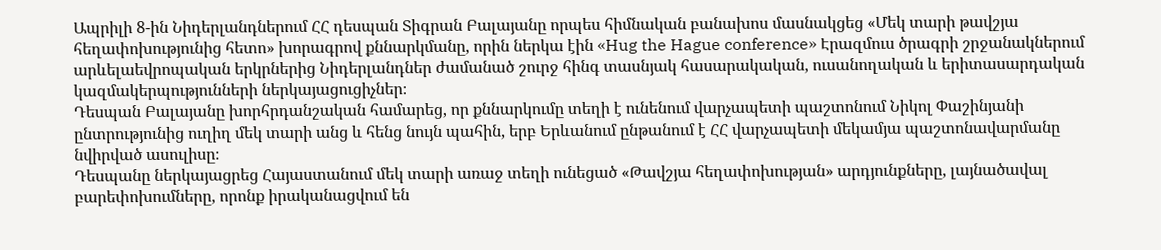Ապրիլի 8-ին Նիդերլանդներում ՀՀ դեսպան Տիգրան Բալայանը որպես հիմնական բանախոս մասնակցեց «Մեկ տարի թավշյա հեղափոխությունից հետո» խորագրով քննարկմանը, որին ներկա էին «Hug the Hague conference» Էրազմուս ծրագրի շրջանակներում արևելաեվրոպական երկրներից Նիդերլանդներ ժամանած շուրջ հինգ տասնյակ հասարակական, ուսանողական և երիտասարդական կազմակերպությունների ներկայացուցիչներ։
Դեսպան Բալայանը խորհրդանշական համարեց, որ քննարկումը տեղի է ունենում վարչապետի պաշտոնում Նիկոլ Փաշինյանի ընտրությունից ուղիղ մեկ տարի անց և հենց նույն պահին, երբ Երևանում ընթանում է ՀՀ վարչապետի մեկամյա պաշտոնավարմանը նվիրված ասուլիսը։
Դեսպանը ներկայացրեց Հայաստանում մեկ տարի առաջ տեղի ունեցած «Թավշյա հեղափոխության» արդյունքները, լայնածավալ բարեփոխումները, որոնք իրականացվում են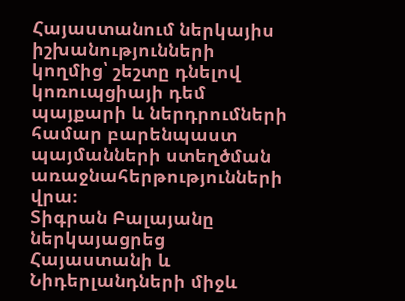Հայաստանում ներկայիս իշխանությունների կողմից՝ շեշտը դնելով կոռուպցիայի դեմ պայքարի և ներդրումների համար բարենպաստ պայմանների ստեղծման առաջնահերթությունների վրա։
Տիգրան Բալայանը ներկայացրեց Հայաստանի և Նիդերլանդների միջև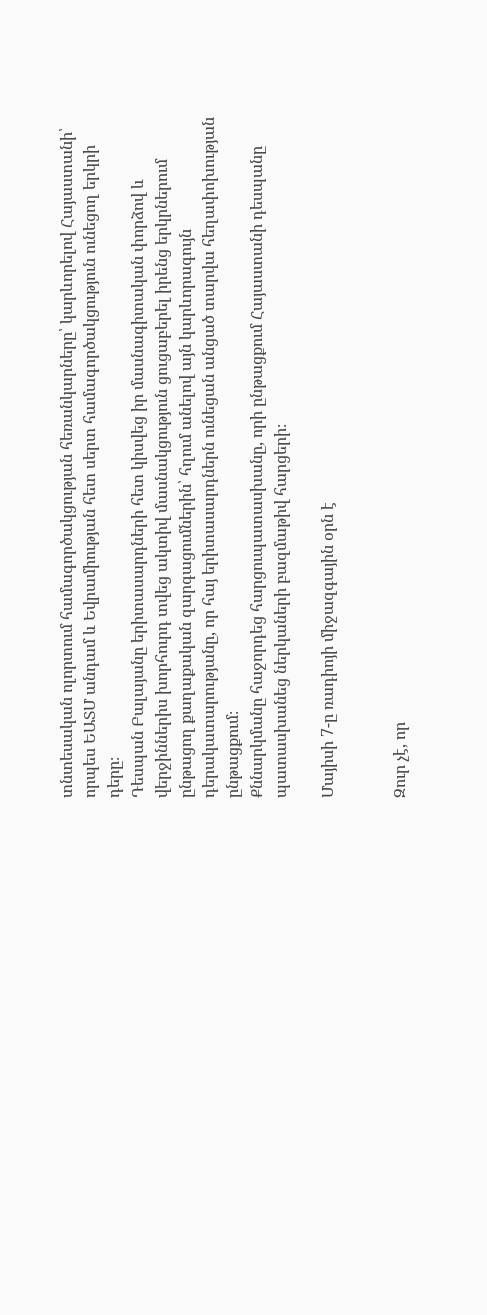տնտեսական ոլորտում համագործակցության հեռանկարները՝ կարևորելով Հայաստանի՝ որպես ԵԱՏՄ անդամ և Եվրամիության հետ սերտ համագործակցություն ունեցող երկրի դերը։
Դեսպան Բալայանը երիտասարդների հետ կիսվեց իր մասնագիտական փորձով և վերջիններիս խորհուրդ տվեց ակտիվ մասնակցություն ցուցաբերել իրենց երկրներում ընթացող քաղաքական զարգացումներին՝ հղում անելով այն կարևորագույն դերակատարությանը, որ հայ երիտասարդներն ունեցան անցած տարվա հեղափոխության ընթացքում։
Քննարկմանը հաջորդեց հարցուպատասխանը, որի ընթացքում Հայաստանի դեսպանը պատասխանեց ներկաների բազմաթիվ հարցերի։

Մայիսի 7-ը ռադիոյի միջազգային օրն է


Զուր չէ, որ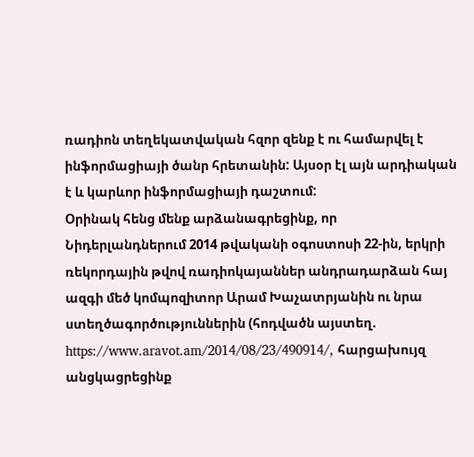ռադիոն տեղեկատվական հզոր զենք է ու համարվել է ինֆորմացիայի ծանր հրետանին: Այսօր էլ այն արդիական է և կարևոր ինֆորմացիայի դաշտում:
Օրինակ հենց մենք արձանագրեցինք, որ Նիդերլանդներում 2014 թվականի օգոստոսի 22-ին, երկրի ռեկորդային թվով ռադիոկայաններ անդրադարձան հայ ազգի մեծ կոմպոզիտոր Արամ Խաչատրյանին ու նրա ստեղծագործություններին (հոդվածն այստեղ. https://www.aravot.am/2014/08/23/490914/, հարցախույզ անցկացրեցինք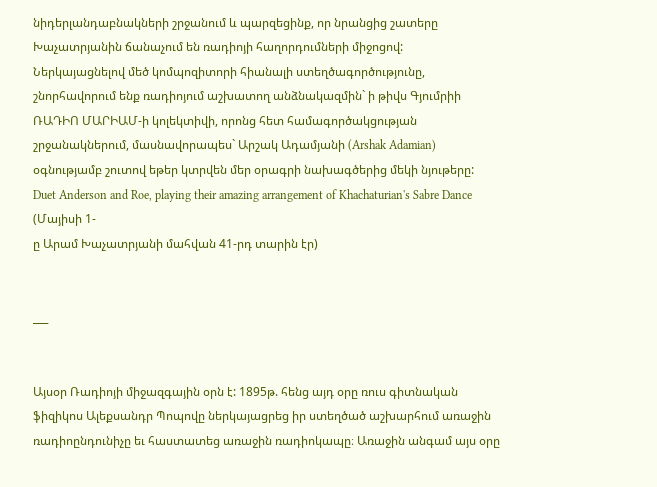նիդերլանդաբնակների շրջանում և պարզեցինք, որ նրանցից շատերը Խաչատրյանին ճանաչում են ռադիոյի հաղորդումների միջոցով:
Ներկայացնելով մեծ կոմպոզիտորի հիանալի ստեղծագործությունը, շնորհավորում ենք ռադիոյում աշխատող անձնակազմին` ի թիվս Գյումրիի ՌԱԴԻՈ ՄԱՐԻԱՄ-ի կոլեկտիվի, որոնց հետ համագործակցության շրջանակներում, մասնավորապես` Արշակ Ադամյանի (Arshak Adamian) օգնությամբ շուտով եթեր կտրվեն մեր օրագրի նախագծերից մեկի նյութերը:
Duet Anderson and Roe, playing their amazing arrangement of Khachaturian's Sabre Dance
(Մայիսի 1-
ը Արամ Խաչատրյանի մահվան 41-րդ տարին էր)


___


Այսօր Ռադիոյի միջազգային օրն է: 1895թ. հենց այդ օրը ռուս գիտնական ֆիզիկոս Ալեքսանդր Պոպովը ներկայացրեց իր ստեղծած աշխարհում առաջին ռադիոընդունիչը եւ հաստատեց առաջին ռադիոկապը։ Առաջին անգամ այս օրը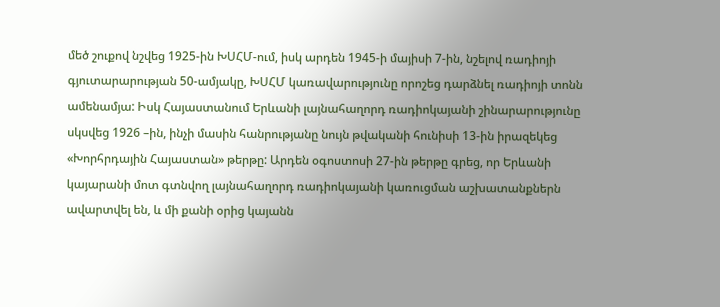մեծ շուքով նշվեց 1925-ին ԽՍՀՄ-ում, իսկ արդեն 1945-ի մայիսի 7-ին, նշելով ռադիոյի գյուտարարության 50-ամյակը, ԽՍՀՄ կառավարությունը որոշեց դարձնել ռադիոյի տոնն ամենամյա: Իսկ Հայաստանում Երևանի լայնահաղորդ ռադիոկայանի շինարարությունը սկսվեց 1926 –ին, ինչի մասին հանրությանը նույն թվականի հունիսի 13-ին իրազեկեց «Խորհրդային Հայաստան» թերթը: Արդեն օգոստոսի 27-ին թերթը գրեց, որ Երևանի կայարանի մոտ գտնվող լայնահաղորդ ռադիոկայանի կառուցման աշխատանքներն ավարտվել են, և մի քանի օրից կայանն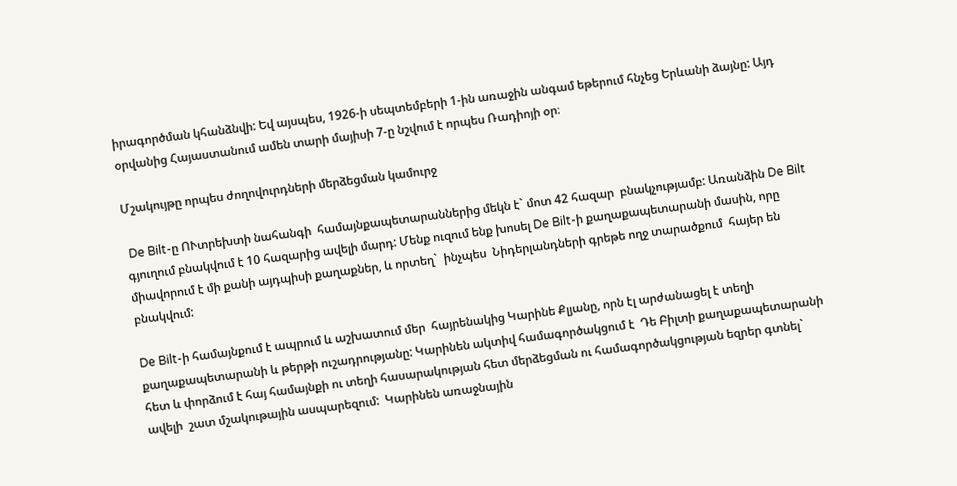իրագործման կհանձնվի: Եվ այսպես, 1926-ի սեպտեմբերի 1-ին առաջին անգամ եթերում հնչեց Երևանի ձայնը: Այդ օրվանից Հայաստանում ամեն տարի մայիսի 7-ը նշվում է որպես Ռադիոյի օր։

Մշակույթը որպես ժողովուրդների մերձեցման կամուրջ

 De Bilt-ը ՈՒտրեխտի նահանգի  համայնքապետարաններից մեկն է` մոտ 42 հազար  բնակչությամբ: Առանձին De Bilt գյուղում բնակվում է 10 հազարից ավելի մարդ: Մենք ուզում ենք խոսել De Bilt-ի քաղաքապետարանի մասին, որը միավորում է մի քանի այդպիսի քաղաքներ, և որտեղ`  ինչպես  Նիդերլանդների գրեթե ողջ տարածքում  հայեր են բնակվում:

De Bilt-ի համայնքում է ապրում և աշխատում մեր  հայրենակից Կարինե Քլյանը, որն էլ արժանացել է տեղի քաղաքապետարանի և թերթի ուշադրությանը: Կարինեն ակտիվ համագործակցում է  Դե Բիլտի քաղաքապետարանի  հետ և փորձում է հայ համայնքի ու տեղի հասարակության հետ մերձեցման ու համագործակցության եզրեր գտնել` ավելի  շատ մշակութային ասպարեզում:  Կարինեն առաջնային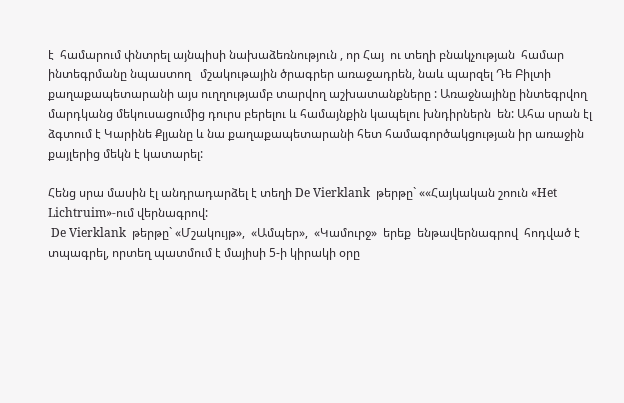է  համարում փնտրել այնպիսի նախաձեռնություն , որ Հայ  ու տեղի բնակչության  համար ինտեգրմանը նպաստող   մշակութային ծրագրեր առաջադրեն, նաև պարզել Դե Բիլտի քաղաքապետարանի այս ուղղությամբ տարվող աշխատանքները : Առաջնայինը ինտեգրվող մարդկանց մեկուսացումից դուրս բերելու և համայնքին կապելու խնդիրներն  են: Ահա սրան էլ ձգտում է Կարինե Քլյանը և նա քաղաքապետարանի հետ համագործակցության իր առաջին քայլերից մեկն է կատարել:

Հենց սրա մասին էլ անդրադարձել է տեղի De Vierklank  թերթը` ««Հայկական շոուն «Het Lichtruim»-ում վերնագրով:
 De Vierklank  թերթը` «Մշակույթ»,  «Ամպեր»,  «Կամուրջ»  երեք  ենթավերնագրով  հոդված է տպագրել, որտեղ պատմում է մայիսի 5-ի կիրակի օրը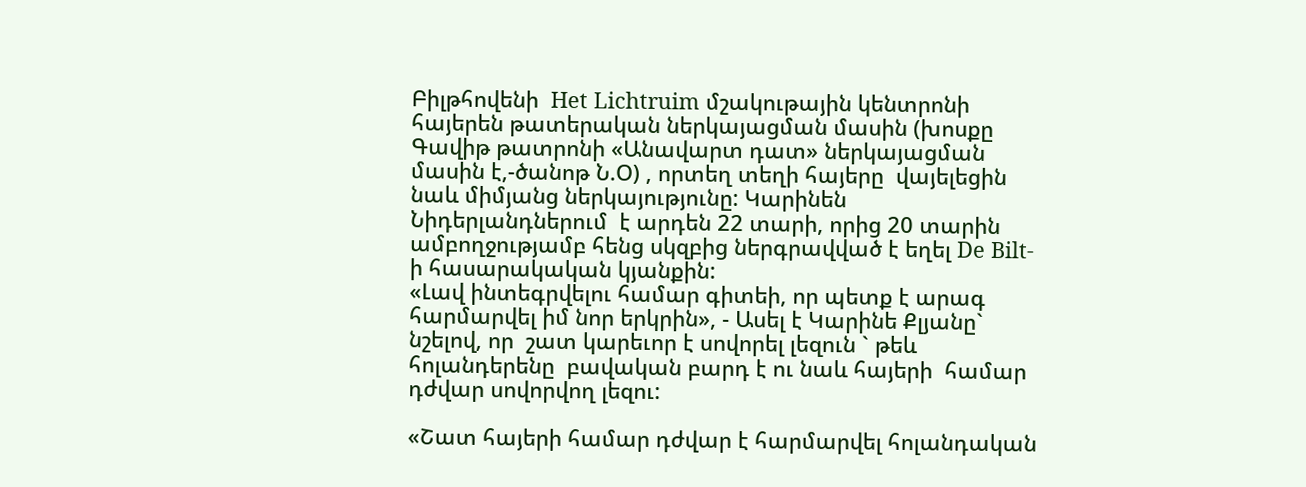Բիլթհովենի  Het Lichtruim մշակութային կենտրոնի հայերեն թատերական ներկայացման մասին (խոսքը Գավիթ թատրոնի «Անավարտ դատ» ներկայացման մասին է,-ծանոթ Ն.Օ) , որտեղ տեղի հայերը  վայելեցին նաև միմյանց ներկայությունը: Կարինեն Նիդերլանդներում  է արդեն 22 տարի, որից 20 տարին ամբողջությամբ հենց սկզբից ներգրավված է եղել De Bilt-ի հասարակական կյանքին:
«Լավ ինտեգրվելու համար գիտեի, որ պետք է արագ հարմարվել իմ նոր երկրին», - Ասել է Կարինե Քլյանը` նշելով, որ  շատ կարեւոր է սովորել լեզուն ` թեև  հոլանդերենը  բավական բարդ է ու նաև հայերի  համար դժվար սովորվող լեզու:

«Շատ հայերի համար դժվար է հարմարվել հոլանդական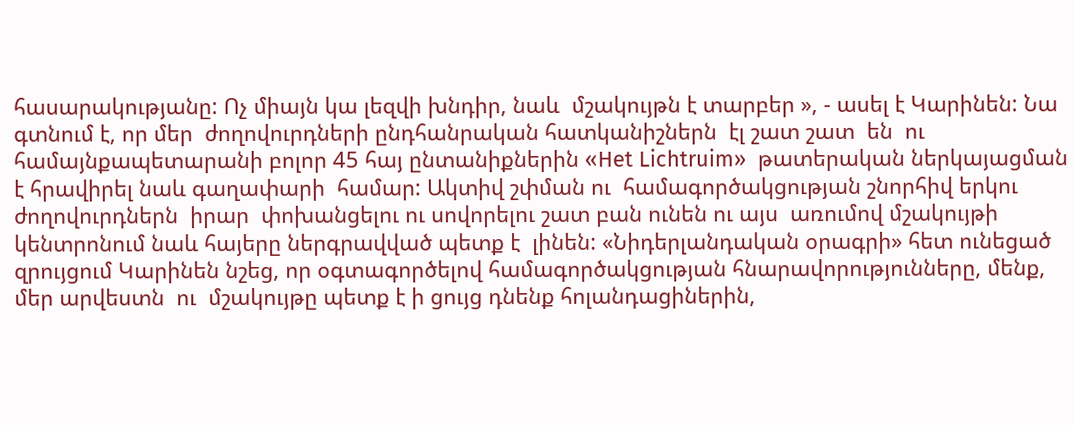հասարակությանը: Ոչ միայն կա լեզվի խնդիր, նաև  մշակույթն է տարբեր », - ասել է Կարինեն: Նա գտնում է, որ մեր  ժողովուրդների ընդհանրական հատկանիշներն  էլ շատ շատ  են  ու համայնքապետարանի բոլոր 45 հայ ընտանիքներին «Het Lichtruim»  թատերական ներկայացման է հրավիրել նաև գաղափարի  համար: Ակտիվ շփման ու  համագործակցության շնորհիվ երկու ժողովուրդներն  իրար  փոխանցելու ու սովորելու շատ բան ունեն ու այս  առումով մշակույթի կենտրոնում նաև հայերը ներգրավված պետք է  լինեն: «Նիդերլանդական օրագրի» հետ ունեցած զրույցում Կարինեն նշեց, որ օգտագործելով համագործակցության հնարավորությունները, մենք,  մեր արվեստն  ու  մշակույթը պետք է ի ցույց դնենք հոլանդացիներին,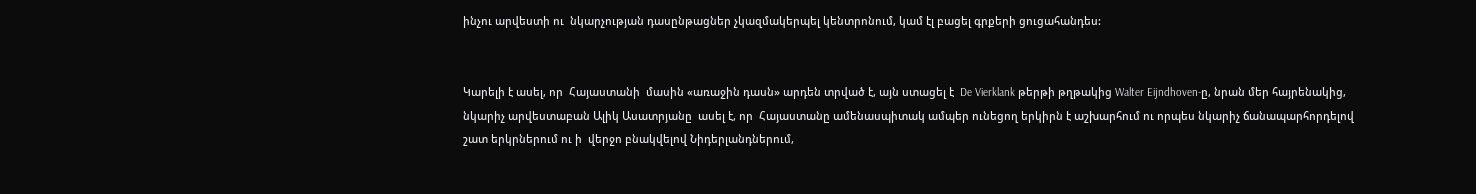ինչու արվեստի ու  նկարչության դասընթացներ չկազմակերպել կենտրոնում, կամ էլ բացել գրքերի ցուցահանդես:


Կարելի է ասել, որ  Հայաստանի  մասին «առաջին դասն» արդեն տրված է, այն ստացել է  De Vierklank թերթի թղթակից Walter Eijndhoven-ը, նրան մեր հայրենակից, նկարիչ արվեստաբան Ալիկ Ասատրյանը  ասել է, որ  Հայաստանը ամենասպիտակ ամպեր ունեցող երկիրն է աշխարհում ու որպես նկարիչ ճանապարհորդելով շատ երկրներում ու ի  վերջո բնակվելով Նիդերլանդներում,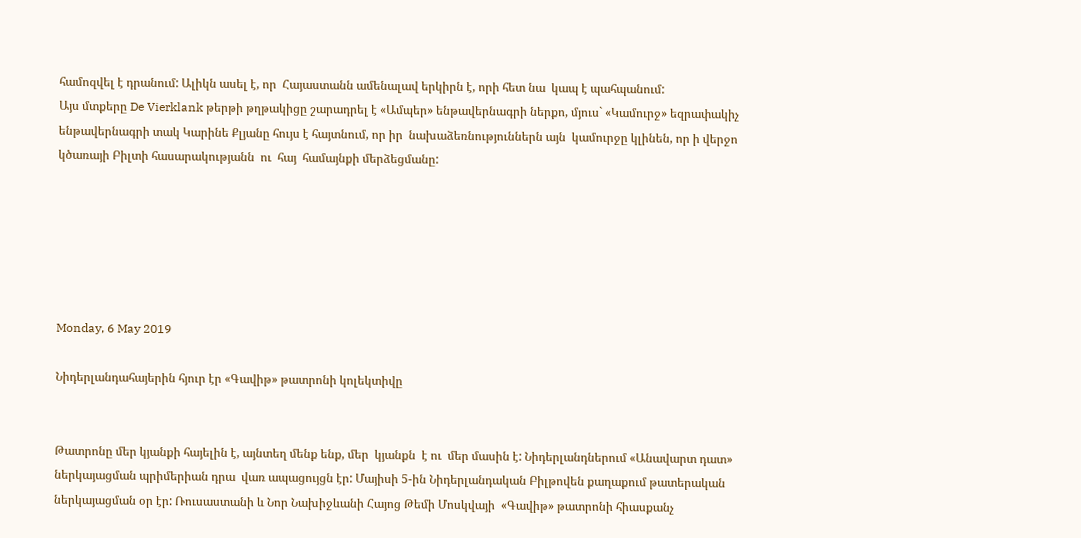համոզվել է դրանում: Ալիկն ասել է, որ  Հայաստանն ամենալավ երկիրն է, որի հետ նա  կապ է պահպանում:
Այս մտքերը De Vierklank թերթի թղթակիցը շարադրել է «Ամպեր» ենթավերնագրի ներքո, մյուս` «Կամուրջ» եզրափակիչ ենթավերնագրի տակ Կարինե Քլյանը հույս է հայտնում, որ իր  նախաձեռնություններն այն  կամուրջը կլինեն, որ ի վերջո  կծառայի Բիլտի հասարակությանն  ու  հայ  համայնքի մերձեցմանը:






Monday, 6 May 2019

Նիդերլանդահայերին հյուր էր «Գավիթ» թատրոնի կոլեկտիվը


Թատրոնը մեր կյանքի հայելին է, այնտեղ մենք ենք, մեր  կյանքն  է ու  մեր մասին է: Նիդերլանդներում «Անավարտ դատ» ներկայացման պրիմերիան դրա  վառ ապացույցն էր: Մայիսի 5-ին Նիդերլանդական Բիլթովեն քաղաքում թատերական ներկայացման օր էր: Ռուսաստանի և Նոր Նախիջևանի Հայոց Թեմի Մոսկվայի  «Գավիթ» թատրոնի հիասքանչ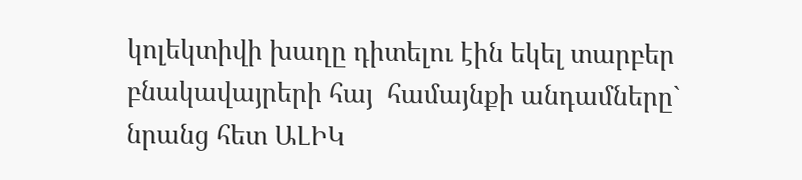կոլեկտիվի խաղը դիտելու էին եկել տարբեր  բնակավայրերի հայ  համայնքի անդամները` նրանց հետ ԱԼԻԿ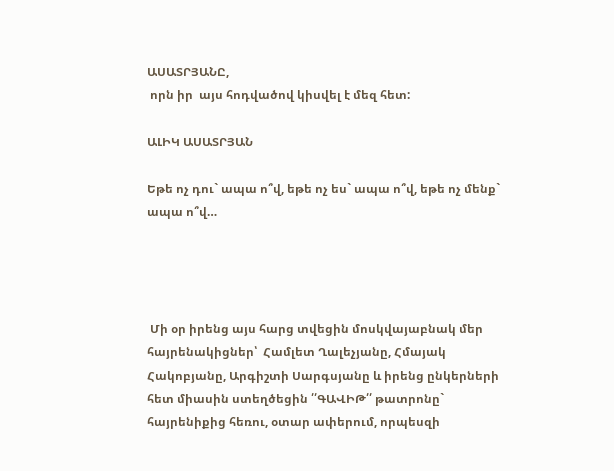ԱՍԱՏՐՅԱՆԸ,
 որն իր  այս հոդվածով կիսվել է մեզ հետ:

ԱԼԻԿ ԱՍԱՏՐՅԱՆ

Եթե ոչ դու` ապա ո՞վ, եթե ոչ ես` ապա ո՞վ, եթե ոչ մենք` ապա ո՞վ…




 Մի օր իրենց այս հարց տվեցին մոսկվայաբնակ մեր հայրենակիցներ՝  Համլետ Ղալեչյանը, Հմայակ Հակոբյանը, Արգիշտի Սարգսյանը և իրենց ընկերների հետ միասին ստեղծեցին ՛՛ԳԱՎԻԹ՛՛ թատրոնը` հայրենիքից հեռու, օտար ափերում, որպեսզի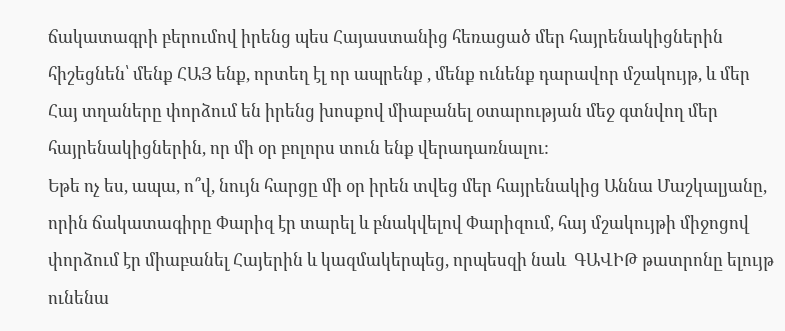ճակատագրի բերումով իրենց պես Հայաստանից հեռացած մեր հայրենակիցներին հիշեցնեն՝ մենք ՀԱՅ ենք, որտեղ էլ որ ապրենք , մենք ունենք դարավոր մշակույթ, և մեր Հայ տղաները փորձում են իրենց խոսքով միաբանել օտարության մեջ գտնվող մեր հայրենակիցներին, որ մի օր բոլորս տուն ենք վերադառնալու:
Եթե ոչ ես, ապա, ո՞վ, նույն հարցը մի օր իրեն տվեց մեր հայրենակից Աննա Մաշկալյանը, որին ճակատագիրը Փարիզ էր տարել և բնակվելով Փարիզում, հայ մշակույթի միջոցով փորձում էր միաբանել Հայերին և կազմակերպեց, որպեսզի նաև  ԳԱՎԻԹ թատրոնը ելույթ ունենա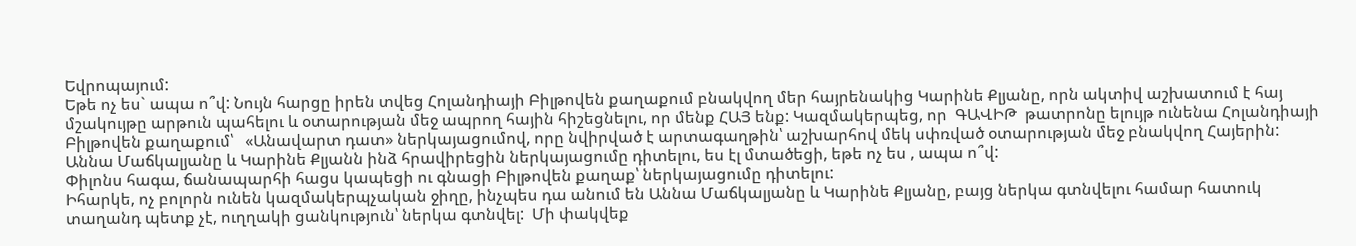Եվրոպայում:
Եթե ոչ ես` ապա ո՞վ: Նույն հարցը իրեն տվեց Հոլանդիայի Բիլթովեն քաղաքում բնակվող մեր հայրենակից Կարինե Քլյանը, որն ակտիվ աշխատում է հայ մշակույթը արթուն պահելու և օտարության մեջ ապրող հային հիշեցնելու, որ մենք ՀԱՅ ենք: Կազմակերպեց, որ  ԳԱՎԻԹ  թատրոնը ելույթ ունենա Հոլանդիայի Բիլթովեն քաղաքում՝   «Անավարտ դատ» ներկայացումով, որը նվիրված է արտագաղթին՝ աշխարհով մեկ սփռված օտարության մեջ բնակվող Հայերին:
Աննա Մաճկալյանը և Կարինե Քլյանն ինձ հրավիրեցին ներկայացումը դիտելու, ես էլ մտածեցի, եթե ոչ ես , ապա ո՞վ:
Փիլոնս հագա, ճանապարհի հացս կապեցի ու գնացի Բիլթովեն քաղաք՝ ներկայացումը դիտելու:
Իհարկե, ոչ բոլորն ունեն կազմակերպչական ջիղը, ինչպես դա անում են Աննա Մաճկալյանը և Կարինե Քլյանը, բայց ներկա գտնվելու համար հատուկ տաղանդ պետք չէ, ուղղակի ցանկություն՝ ներկա գտնվել:  Մի փակվեք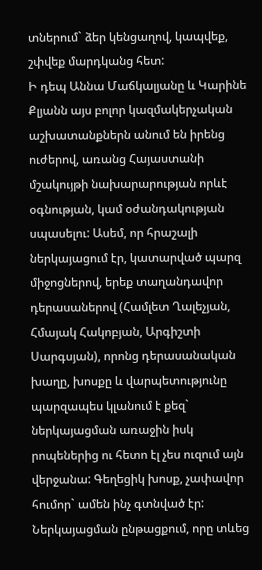տներում` ձեր կենցաղով, կապվեք, շփվեք մարդկանց հետ:
Ի դեպ Աննա Մաճկալյանը և Կարինե Քլյանն այս բոլոր կազմակերչական աշխատանքներն անում են իրենց ուժերով, առանց Հայաստանի մշակույթի նախարարության որևէ օգնության, կամ օժանդակության սպասելու: Ասեմ, որ հրաշալի ներկայացում էր, կատարված պարզ միջոցներով, երեք տաղանդավոր դերասաներով (Համլետ Ղալեչյան, Հմայակ Հակոբյան, Արգիշտի Սարգսյան), որոնց դերասանական խաղը, խոսքը և վարպետությունը պարզապես կլանում է քեզ` ներկայացման առաջին իսկ րոպեներից ու հետո էլ չես ուզում այն վերջանա: Գեղեցիկ խոսք, չափավոր հումոր` ամեն ինչ գտնված էր: Ներկայացման ընթացքում, որը տևեց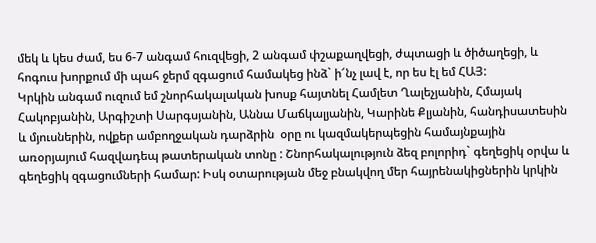մեկ և կես ժամ, ես 6-7 անգամ հուզվեցի, 2 անգամ փշաքաղվեցի, ժպտացի և ծիծաղեցի, և հոգուս խորքում մի պահ ջերմ զգացում համակեց ինձ` ի՜նչ լավ է, որ ես էլ եմ ՀԱՅ:
Կրկին անգամ ուզում եմ շնորհակալական խոսք հայտնել Համլետ Ղալեչյանին, Հմայակ Հակոբյանին, Արգիշտի Սարգսյանին, Աննա Մաճկալյանին, Կարինե Քլյանին, հանդիսատեսին և մյուսներին, ովքեր ամբողջական դարձրին  օրը ու կազմակերպեցին համայնքային առօրյայում հազվադեպ թատերական տոնը : Շնորհակալություն ձեզ բոլորիդ` գեղեցիկ օրվա և գեղեցիկ զգացումների համար: Իսկ օտարության մեջ բնակվող մեր հայրենակիցներին կրկին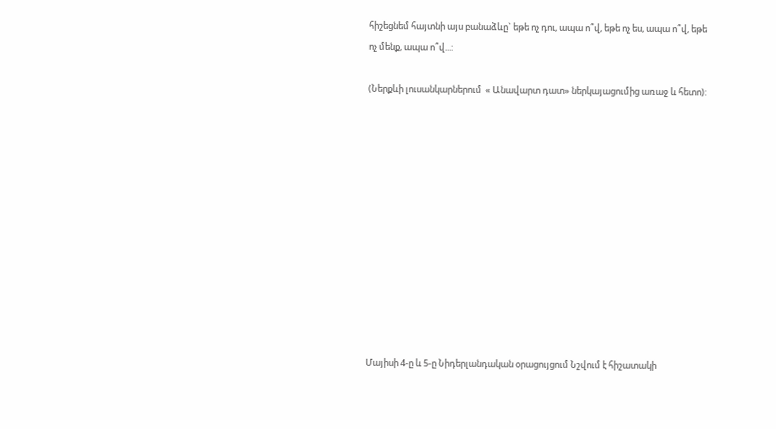հիշեցնեմ հայտնի այս բանաձևը` եթե ոչ դու, ապա ո՞վ, եթե ոչ ես, ապա ո՞վ, եթե ոչ մենք, ապա ո՞վ...:

(Ներքևի լուսանկարներում  « Անավարտ դատ» ներկայացումից առաջ և հետո):












Մայիսի 4-ը և 5-ը Նիդերլանդական օրացույցում Նշվում է հիշատակի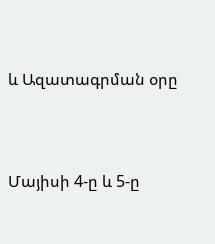և Ազատագրման օրը




Մայիսի 4-ը և 5-ը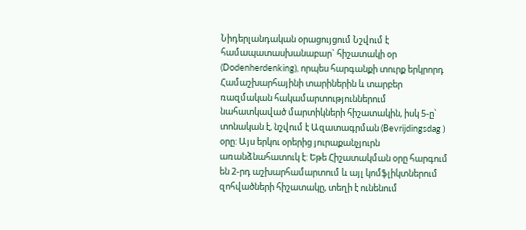Նիդերլանդական օրացույցում Նշվում է համապատասխանաբար` հիշատակի օր (Dodenherdenking), որպես հարգանքի տուրք երկրորդ Համաշխարհայինի տարիներին և տարբեր ռազմական հակամարտություններում նահատկաված մարտիկների հիշատակին, իսկ 5-ը՝ տոնական է, նշվում է Ազատագրման (Bevrijdingsdag ) օրը: Այս երկու օրերից յուրաքանչյուրն առանձնահատուկ է: Եթե Հիշատակման օրը հարգում են 2-րդ աշխարհամարտում և այլ կոմֆլիկտներում զոհվածների հիշատակը, տեղի է ունենում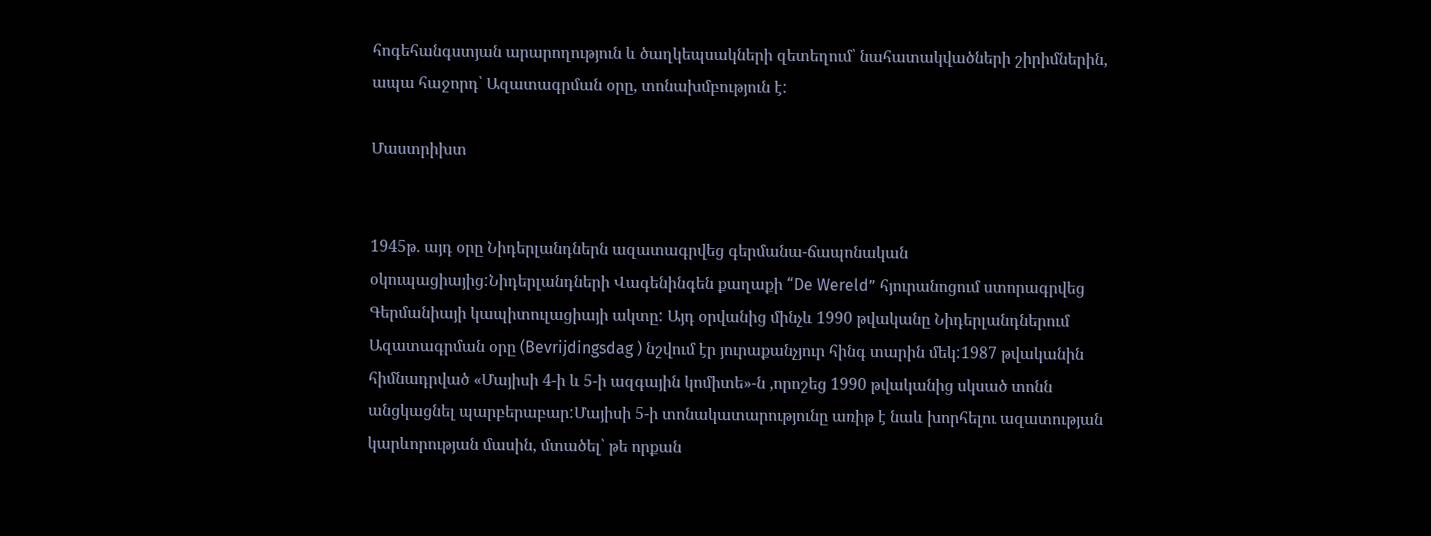հոգեհանգստյան արարողություն և ծաղկեպսակների զետեղում՝ նահատակվածների շիրիմներին, ապա հաջորդ՝ Ազատագրման օրը, տոնախմբություն է:

Մաստրիխտ


1945թ. այդ օրը Նիդերլանդներն ազատագրվեց գերմանա-ճապոնական օկուպացիայից:Նիդերլանդների Վագենինգեն քաղաքի “De Wereld” հյուրանոցում ստորագրվեց Գերմանիայի կապիտուլացիայի ակտը: Այդ օրվանից մինչև 1990 թվականը Նիդերլանդներում Ազատագրման օրը (Bevrijdingsdag ) նշվում էր յուրաքանչյուր հինգ տարին մեկ:1987 թվականին հիմնադրված «Մայիսի 4-ի և 5-ի ազգային կոմիտե»-ն ,որոշեց 1990 թվականից սկսած տոնն անցկացնել պարբերաբար:Մայիսի 5-ի տոնակատարությունը առիթ է նաև խորհելու ազատության կարևորության մասին, մտածել՝ թե որքան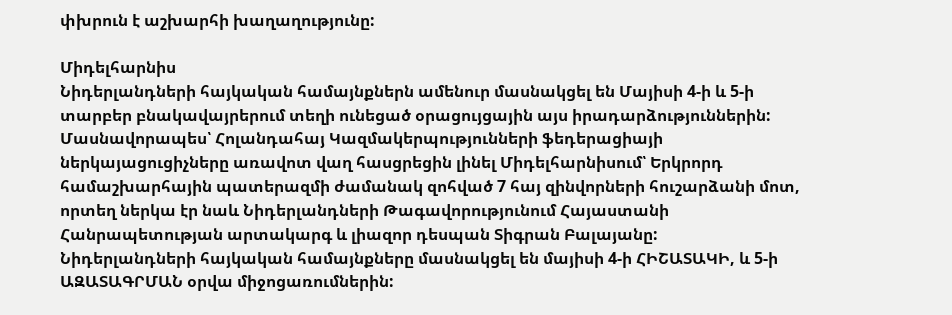փխրուն է աշխարհի խաղաղությունը:

Միդելհարնիս
Նիդերլանդների հայկական համայնքներն ամենուր մասնակցել են Մայիսի 4-ի և 5-ի տարբեր բնակավայրերում տեղի ունեցած օրացույցային այս իրադարձություններին: Մասնավորապես՝ Հոլանդահայ Կազմակերպությունների ֆեդերացիայի ներկայացուցիչները առավոտ վաղ հասցրեցին լինել Միդելհարնիսում՝ Երկրորդ համաշխարհային պատերազմի ժամանակ զոհված 7 հայ զինվորների հուշարձանի մոտ, որտեղ ներկա էր նաև Նիդերլանդների Թագավորությունում Հայաստանի Հանրապետության արտակարգ և լիազոր դեսպան Տիգրան Բալայանը:
Նիդերլանդների հայկական համայնքները մասնակցել են մայիսի 4-ի ՀԻՇԱՏԱԿԻ, և 5-ի ԱԶԱՏԱԳՐՄԱՆ օրվա միջոցառումներին: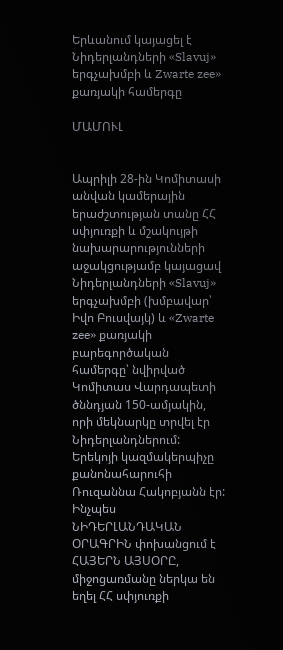Երևանում կայացել է Նիդերլանդների «Slavuj» երգչախմբի և Zwarte zee» քառյակի համերգը

ՄԱՄՈՒԼ


Ապրիլի 28-ին Կոմիտասի անվան կամերային երաժշտության տանը ՀՀ սփյուռքի և մշակույթի նախարարությունների աջակցությամբ կայացավ Նիդերլանդների «Slavuj» երգչախմբի (խմբավար՝ Իվո Բուսվայկ) և «Zwarte zee» քառյակի բարեգործական համերգը՝ նվիրված Կոմիտաս Վարդապետի ծննդյան 150-ամյակին, որի մեկնարկը տրվել էր Նիդերլանդներում: Երեկոյի կազմակերպիչը քանոնահարուհի Ռուզաննա Հակոբյանն էր:
Ինչպես ՆԻԴԵՐԼԱՆԴԱԿԱՆ ՕՐԱԳՐԻՆ փոխանցում է ՀԱՅԵՐՆ ԱՅՍՕՐԸ,  միջոցառմանը ներկա են եղել ՀՀ սփյուռքի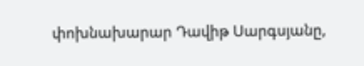փոխնախարար Դավիթ Սարգսյանը,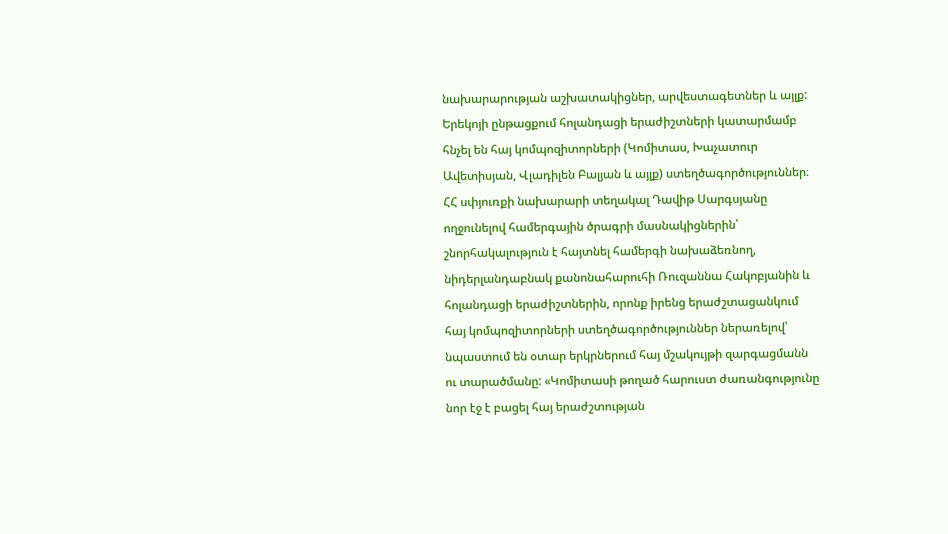նախարարության աշխատակիցներ, արվեստագետներ և այլք:
Երեկոյի ընթացքում հոլանդացի երաժիշտների կատարմամբ հնչել են հայ կոմպոզիտորների (Կոմիտաս, Խաչատուր Ավետիսյան, Վլադիլեն Բալյան և այլք) ստեղծագործություններ։
ՀՀ սփյուռքի նախարարի տեղակալ Դավիթ Սարգսյանը ողջունելով համերգային ծրագրի մասնակիցներին՝ շնորհակալություն է հայտնել համերգի նախաձեռնող, նիդերլանդաբնակ քանոնահարուհի Ռուզաննա Հակոբյանին և հոլանդացի երաժիշտներին, որոնք իրենց երաժշտացանկում հայ կոմպոզիտորների ստեղծագործություններ ներառելով՝ նպաստում են օտար երկրներում հայ մշակույթի զարգացմանն ու տարածմանը: «Կոմիտասի թողած հարուստ ժառանգությունը նոր էջ է բացել հայ երաժշտության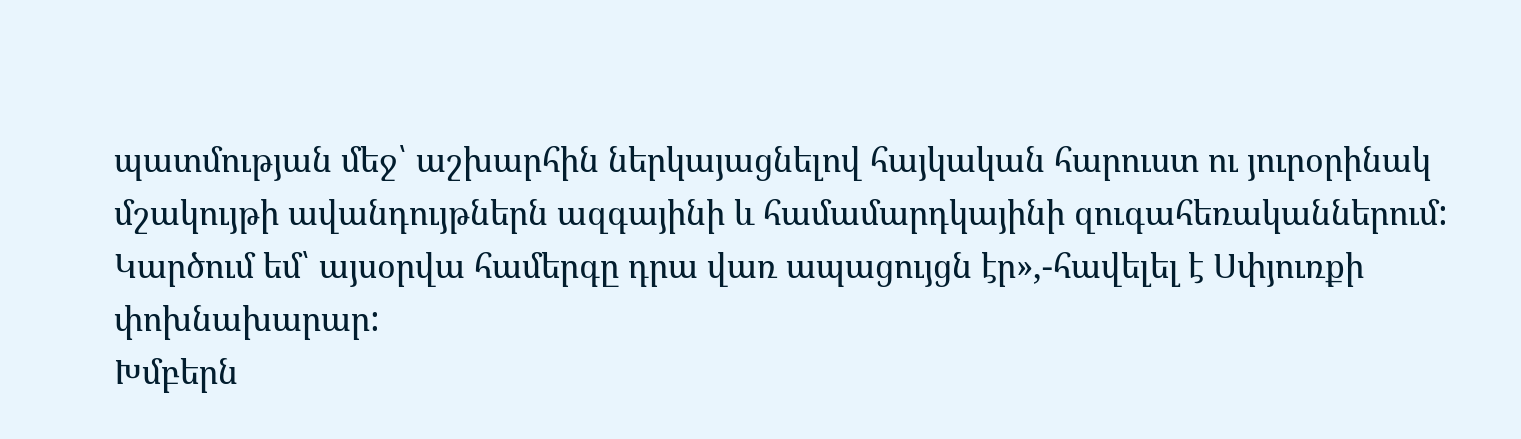պատմության մեջ՝ աշխարհին ներկայացնելով հայկական հարուստ ու յուրօրինակ մշակույթի ավանդույթներն ազգայինի և համամարդկայինի զուգահեռականներում: Կարծում եմ՝ այսօրվա համերգը դրա վառ ապացույցն էր»,-հավելել է Սփյուռքի փոխնախարար:
Խմբերն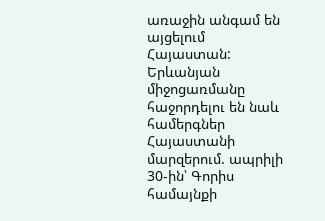առաջին անգամ են այցելում Հայաստան: Երևանյան միջոցառմանը հաջորդելու են նաև համերգներ Հայաստանի մարզերում. ապրիլի 30-ին՝ Գորիս համայնքի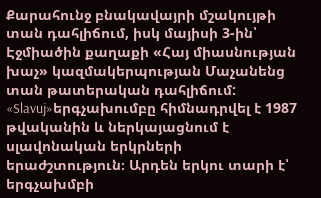Քարահունջ բնակավայրի մշակույթի տան դահլիճում, իսկ մայիսի 3-ին՝ Էջմիածին քաղաքի «Հայ միասնության խաչ» կազմակերպության Մաչանենց տան թատերական դահլիճում:
«Slavuj»երգչախումբը հիմնադրվել է 1987 թվականին և ներկայացնում է  սլավոնական երկրների երաժշտություն։ Արդեն երկու տարի է՝ երգչախմբի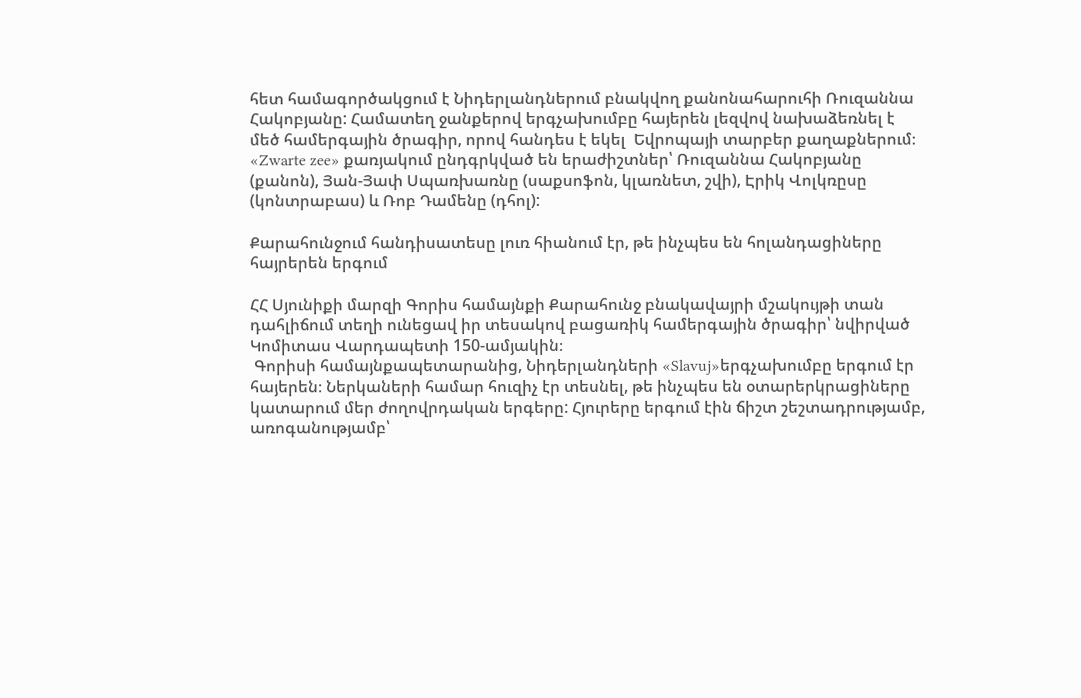հետ համագործակցում է Նիդերլանդներում բնակվող քանոնահարուհի Ռուզաննա Հակոբյանը: Համատեղ ջանքերով երգչախումբը հայերեն լեզվով նախաձեռնել է մեծ համերգային ծրագիր, որով հանդես է եկել  Եվրոպայի տարբեր քաղաքներում։
«Zwarte zee» քառյակում ընդգրկված են երաժիշտներ՝ Ռուզաննա Հակոբյանը (քանոն), Յան-Յափ Սպառխառնը (սաքսոֆոն, կլառնետ, շվի), Էրիկ Վոլկռըսը (կոնտրաբաս) և Ռոբ Դամենը (դհոլ):

Քարահունջում հանդիսատեսը լուռ հիանում էր, թե ինչպես են հոլանդացիները հայրերեն երգում

ՀՀ Սյունիքի մարզի Գորիս համայնքի Քարահունջ բնակավայրի մշակույթի տան դահլիճում տեղի ունեցավ իր տեսակով բացառիկ համերգային ծրագիր՝ նվիրված Կոմիտաս Վարդապետի 150-ամյակին։
 Գորիսի համայնքապետարանից, Նիդերլանդների «Slavuj»երգչախումբը երգում էր հայերեն։ Ներկաների համար հուզիչ էր տեսնել, թե ինչպես են օտարերկրացիները կատարում մեր ժողովրդական երգերը: Հյուրերը երգում էին ճիշտ շեշտադրությամբ, առոգանությամբ՝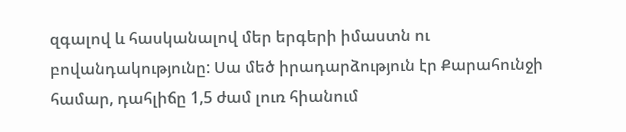զգալով և հասկանալով մեր երգերի իմաստն ու բովանդակությունը: Սա մեծ իրադարձություն էր Քարահունջի համար, դահլիճը 1,5 ժամ լուռ հիանում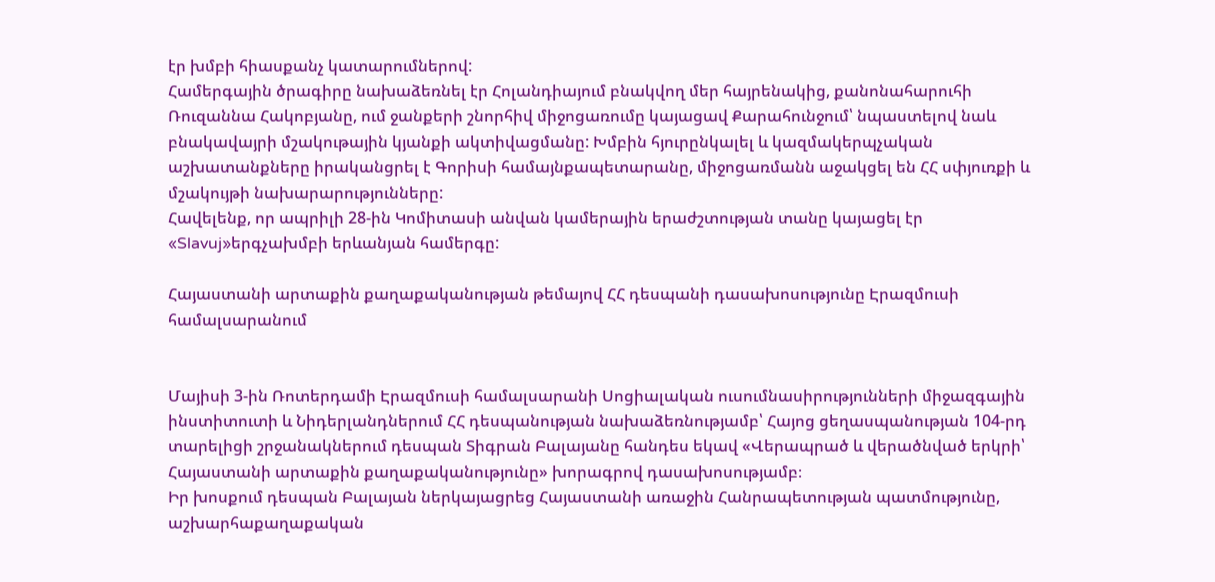էր խմբի հիասքանչ կատարումներով:
Համերգային ծրագիրը նախաձեռնել էր Հոլանդիայում բնակվող մեր հայրենակից, քանոնահարուհի Ռուզաննա Հակոբյանը, ում ջանքերի շնորհիվ միջոցառումը կայացավ Քարահունջում՝ նպաստելով նաև բնակավայրի մշակութային կյանքի ակտիվացմանը: Խմբին հյուրընկալել և կազմակերպչական աշխատանքները իրականցրել է Գորիսի համայնքապետարանը, միջոցառմանն աջակցել են ՀՀ սփյուռքի և մշակույթի նախարարությունները:
Հավելենք, որ ապրիլի 28-ին Կոմիտասի անվան կամերային երաժշտության տանը կայացել էր «Slavuj»երգչախմբի երևանյան համերգը:

Հայաստանի արտաքին քաղաքականության թեմայով ՀՀ դեսպանի դասախոսությունը Էրազմուսի համալսարանում


Մայիսի 3-ին Ռոտերդամի Էրազմուսի համալսարանի Սոցիալական ուսումնասիրությունների միջազգային ինստիտուտի և Նիդերլանդներում ՀՀ դեսպանության նախաձեռնությամբ՝ Հայոց ցեղասպանության 104-րդ տարելիցի շրջանակներում դեսպան Տիգրան Բալայանը հանդես եկավ «Վերապրած և վերածնված երկրի՝ Հայաստանի արտաքին քաղաքականությունը» խորագրով դասախոսությամբ։
Իր խոսքում դեսպան Բալայան ներկայացրեց Հայաստանի առաջին Հանրապետության պատմությունը, աշխարհաքաղաքական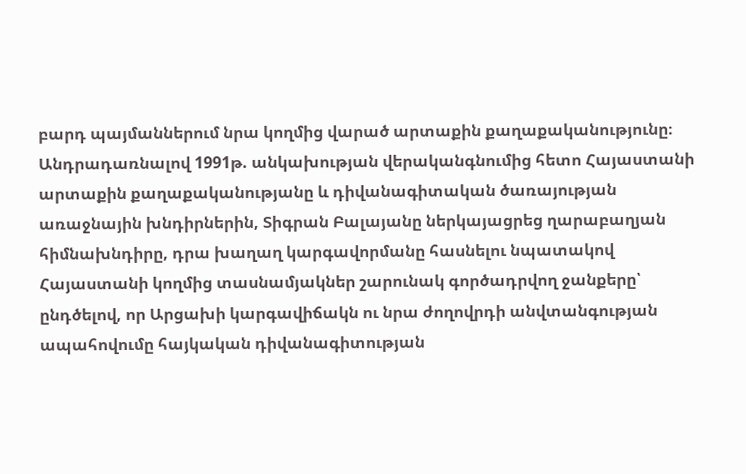բարդ պայմաններում նրա կողմից վարած արտաքին քաղաքականությունը։
Անդրադառնալով 1991թ. անկախության վերականգնումից հետո Հայաստանի արտաքին քաղաքականությանը և դիվանագիտական ծառայության առաջնային խնդիրներին, Տիգրան Բալայանը ներկայացրեց ղարաբաղյան հիմնախնդիրը, դրա խաղաղ կարգավորմանը հասնելու նպատակով Հայաստանի կողմից տասնամյակներ շարունակ գործադրվող ջանքերը՝ ընդծելով, որ Արցախի կարգավիճակն ու նրա ժողովրդի անվտանգության ապահովումը հայկական դիվանագիտության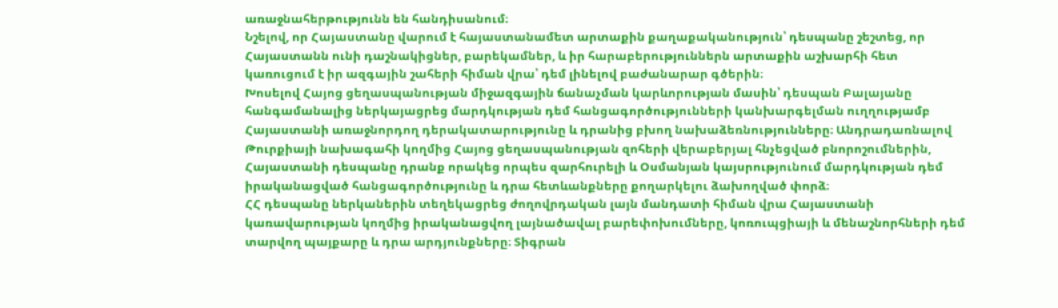առաջնահերթությունն են հանդիսանում։
Նշելով, որ Հայաստանը վարում է հայաստանամետ արտաքին քաղաքականություն՝ դեսպանը շեշտեց, որ Հայաստանն ունի դաշնակիցներ, բարեկամներ, և իր հարաբերություններն արտաքին աշխարհի հետ կառուցում է իր ազգային շահերի հիման վրա՝ դեմ լինելով բաժանարար գծերին։
Խոսելով Հայոց ցեղասպանության միջազգային ճանաչման կարևորության մասին՝ դեսպան Բալայանը հանգամանալից ներկայացրեց մարդկության դեմ հանցագործությունների կանխարգելման ուղղությամբ Հայաստանի առաջնորդող դերակատարությունը և դրանից բխող նախաձեռնությունները։ Անդրադառնալով Թուրքիայի նախագահի կողմից Հայոց ցեղասպանության զոհերի վերաբերյալ հնչեցված բնորոշումներին, Հայաստանի դեսպանը դրանք որակեց որպես զարհուրելի և Օսմանյան կայսրությունում մարդկության դեմ իրականացված հանցագործությունը և դրա հետևանքները քողարկելու ձախողված փորձ։
ՀՀ դեսպանը ներկաներին տեղեկացրեց ժողովրդական լայն մանդատի հիման վրա Հայաստանի կառավարության կողմից իրականացվող լայնածավալ բարեփոխումները, կոռուպցիայի և մենաշնորհների դեմ տարվող պայքարը և դրա արդյունքները։ Տիգրան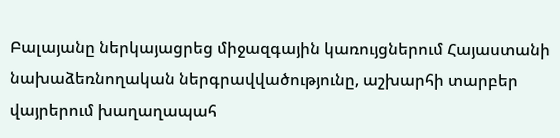Բալայանը ներկայացրեց միջազգային կառույցներում Հայաստանի նախաձեռնողական ներգրավվածությունը, աշխարհի տարբեր վայրերում խաղաղապահ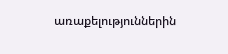առաքելություններին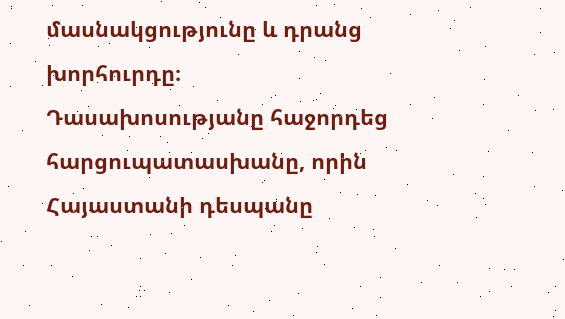մասնակցությունը և դրանց խորհուրդը։
Դասախոսությանը հաջորդեց հարցուպատասխանը, որին Հայաստանի դեսպանը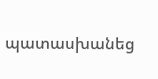պատասխանեց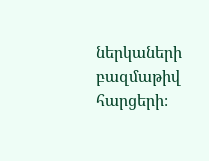ներկաների բազմաթիվ հարցերի։